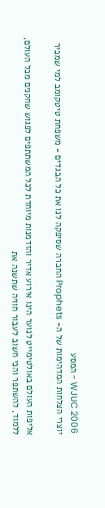WJUC 2006 - המסע
יוצרי הצלחות המדהימות של ה- Prophets החברה שסיפקה לנו את כל הבגדים - משפחת טיטקומב למי שמכיר

אליפות העולם באולטימייט לנוער הינו אירוע אדיר והזדמנות מיוחדת לכל המשתתפים לפגוש שחקנים מכל העולם, ללמוד, להשתפר והכי חשוב לעבור חוויה שתשנה את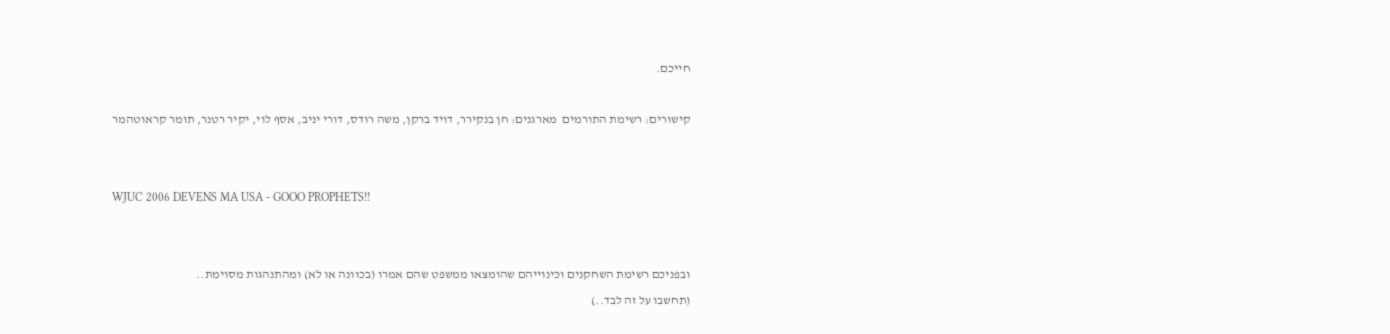חייכם.

קישורים: רשימת התורמים  מארגנים: חן בנקירר, דויד ברקן, משה רודס, דורי יניב, אסף לוי, יקיר רטנר, תומר קראוטהמר


WJUC 2006 DEVENS MA USA - GOOO PROPHETS!!


ובפניכם רשימת השחקנים וכינוייהם שהומצאו ממשפט שהם אמרו (בכוונה או לא) ומהתנהגות מסוימת..
(תחשבו על זה לבד..)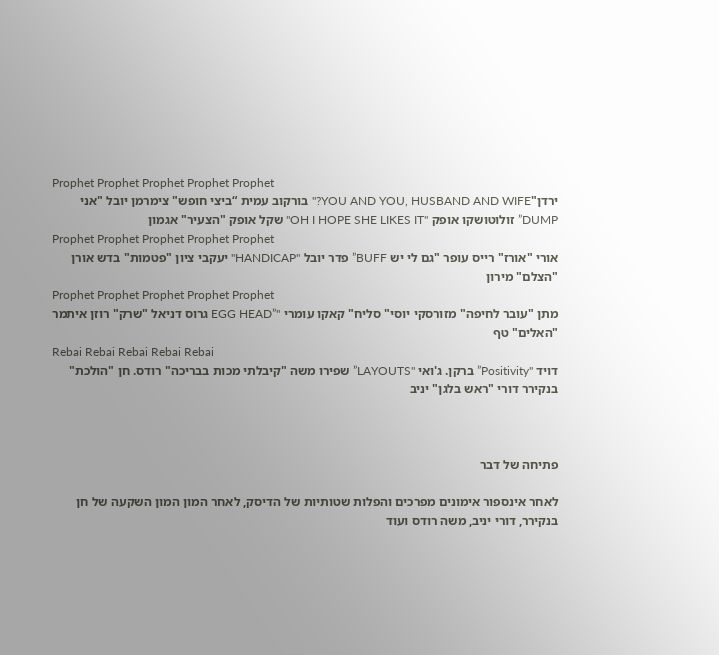Prophet Prophet Prophet Prophet Prophet
ירדן"YOU AND YOU, HUSBAND AND WIFE?" בורקוב עמית “ביצי חופש" צימרמן יובל "אני DUMP” זולוטושקו אופק "OH I HOPE SHE LIKES IT" שקל אופק "הצעיר" אגמון
Prophet Prophet Prophet Prophet Prophet
אורי "אורז" רייס עופר "גם לי יש BUFF” פדר יובל "HANDICAP" יעקבי ציון "פטמות" בדש אורן "הצלם" מירון
Prophet Prophet Prophet Prophet Prophet
מתן "עובר לחיפה" מזורסקי יוסי" סליח" קאקו עומרי "”EGG HEAD גרוס דניאל "שרק" רוזן איתמר "האלים" טף
Rebai Rebai Rebai Rebai Rebai
דויד "Positivity” ברקן. ג'ואי "LAYOUTS” שפירו משה "קיבלתי מכות בבריכה" רודס. חן "הולכת" בנקירר דורי "ראש בלגן" יניב



פתיחה של דבר

לאחר אינספור אימונים מפרכים והפלות שטותיות של הדיסק, לאחר המון המון השקעה של חן בנקירר, דורי יניב, משה רודס ועוד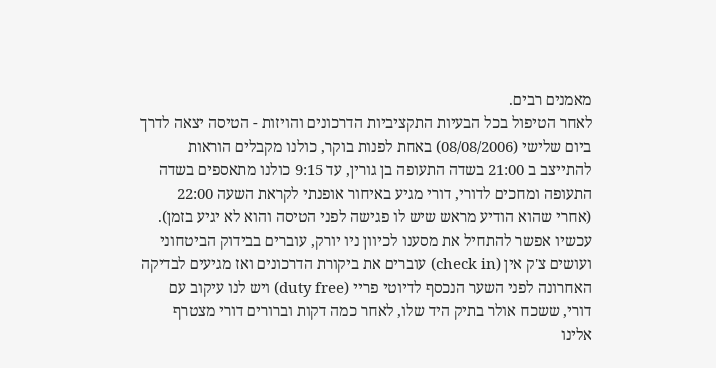מאמנים רבים.
לאחר הטיפול בכל הבעיות התקציביות הדרכונים והויזות - הטיסה יצאה לדרך ביום שלישי (08/08/2006) באחת לפנות בוקר, כולנו מקבלים הוראות להתייצב ב 21:00 בשדה התעופה בן גורין, עד 9:15 כולנו מתאספים בשדה התעופה ומחכים לדורי, דורי מגיע באיחור אופנתי לקראת השעה 22:00 (אחרי שהוא הודיע מראש שיש לו פגישה לפני הטיסה והוא לא יגיע בזמן). עכשיו אפשר להתחיל את מסענו לכיוון ניו יורק, עוברים בבידוק הביטחוני ועושים צ'ק אין (check in) עוברים את ביקורת הדרכונים ואז מגיעים לבדיקה האחרונה לפני השער הנכסף לדיוטי פריי (duty free) ויש לנו עיקוב עם דורי, ששכח אולר בתיק היד שלו, לאחר כמה דקות וברורים דורי מצטרף אלינו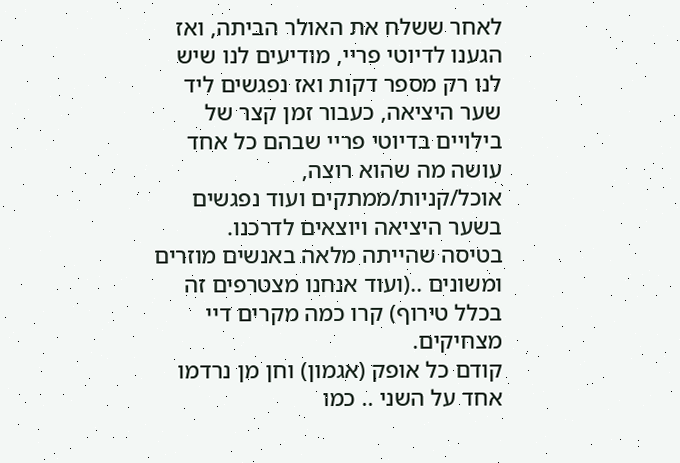לאחר ששלח את האולר הביתה, ואז הגענו לדיוטי פריי, מודיעים לנו שיש לנו רק מספר דקות ואז נפגשים ליד שער היציאה, כעבור זמן קצר של בילויים בדיוטי פריי שבהם כל אחד עושה מה שהוא רוצה, אוכל/קניות/ממתקים ועוד נפגשים בשער היציאה ויוצאים לדרכנו.
בטיסה שהייתה מלאה באנשים מוזרים ומשונים ..(ועוד אנחנו מצטרפים זה בכלל טירוף) קרו כמה מקרים דיי מצחיקים.
קודם כל אופק (אגמון) וחן מן נרדמו אחד על השני .. כמו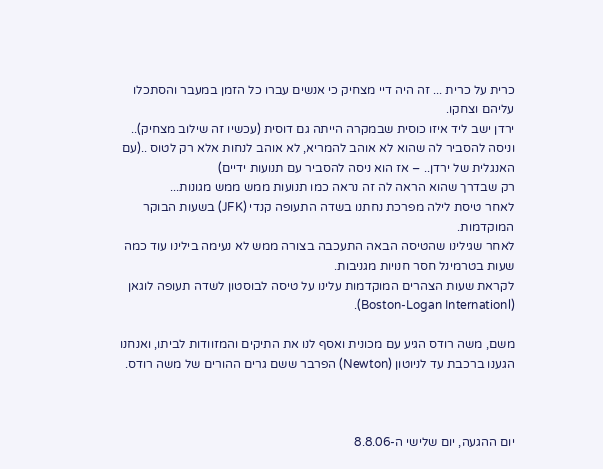כרית על כרית ... זה היה דיי מצחיק כי אנשים עברו כל הזמן במעבר והסתכלו עליהם וצחקו.
ירדן ישב ליד איזו כוסית שבמקרה הייתה גם דוסית (עכשיו זה שילוב מצחיק).. וניסה להסביר לה שהוא לא אוהב להמריא, לא אוהב לנחות אלא רק לטוס ..(עם האנגלית של ירדן.. – אז הוא ניסה להסביר עם תנועות ידיים)
רק שבדרך שהוא הראה לה זה נראה כמו תנועות ממש ממש מגונות...
לאחר טיסת לילה מפרכת נחתנו בשדה התעופה קנדי (JFK) בשעות הבוקר המוקדמות.
לאחר שגילינו שהטיסה הבאה התעכבה בצורה ממש לא נעימה בילינו עוד כמה שעות בטרמינל חסר חנויות מגניבות.
לקראת שעות הצהרים המוקדמות עלינו על טיסה לבוסטון לשדה תעופה לוגאן (Boston-Logan Internationl).

משם, משה רודס הגיע עם מכונית ואסף לנו את התיקים והמזוודות לביתו, ואנחנו הגענו ברכבת עד לניוטון (Newton) הפרבר ששם גרים ההורים של משה רודס.



יום ההגעה, יום שלישי ה-8.8.06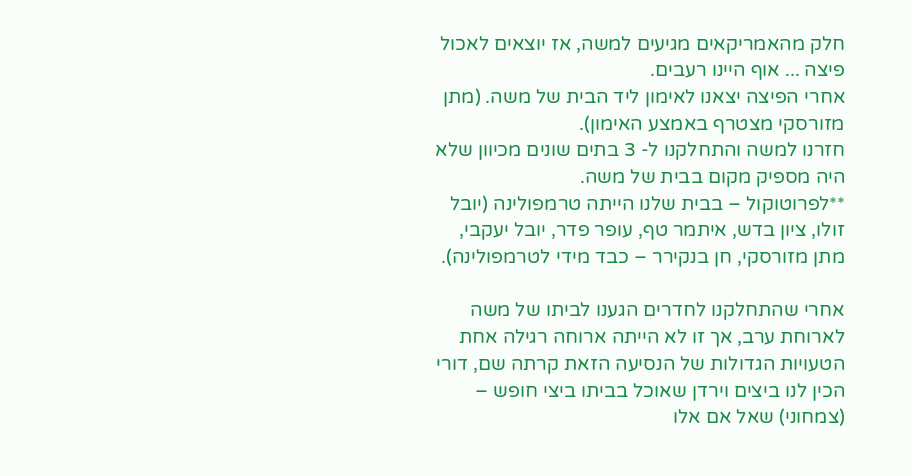חלק מהאמריקאים מגיעים למשה, אז יוצאים לאכול פיצה ... אוף היינו רעבים.
אחרי הפיצה יצאנו לאימון ליד הבית של משה. (מתן מזורסקי מצטרף באמצע האימון).
חזרנו למשה והתחלקנו ל- 3 בתים שונים מכיוון שלא היה מספיק מקום בבית של משה.
**לפרוטוקול – בבית שלנו הייתה טרמפולינה (יובל זולו, ציון בדש, איתמר טף, עופר פדר, יובל יעקבי, מתן מזורסקי, חן בנקירר – כבד מידי לטרמפולינה).

אחרי שהתחלקנו לחדרים הגענו לביתו של משה לארוחת ערב, אך זו לא הייתה ארוחה רגילה אחת הטעויות הגדולות של הנסיעה הזאת קרתה שם, דורי הכין לנו ביצים וירדן שאוכל בביתו ביצי חופש – (צמחוני) שאל אם אלו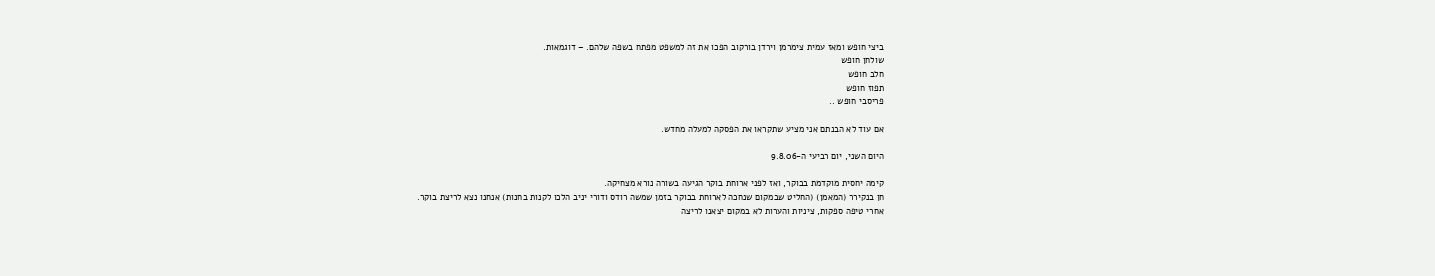ביצי חופש ומאז עמית צימרמן וירדן בורקוב הפכו את זה למשפט מפתח בשפה שלהם. – דוגמאות.
שולחן חופש
חלב חופש
תפוז חופש
פריסבי חופש ..

אם עוד לא הבנתם אני מציע שתקראו את הפסקה למעלה מחדש.

היום השני, יום רביעי ה-9.8.06

קימה יחסית מוקדמת בבוקר, ואז לפני ארוחת בוקר הגיעה בשורה נורא מצחיקה.
חן בנקירר (המאמן) (החליט שבמקום שנחכה לארוחת בבוקר בזמן שמשה רודס ודורי יניב הלכו לקנות בחנות) אנחנו נצא לריצת בוקר.
אחרי טיפה ספקות, ציניות והערות לא במקום יצאנו לריצה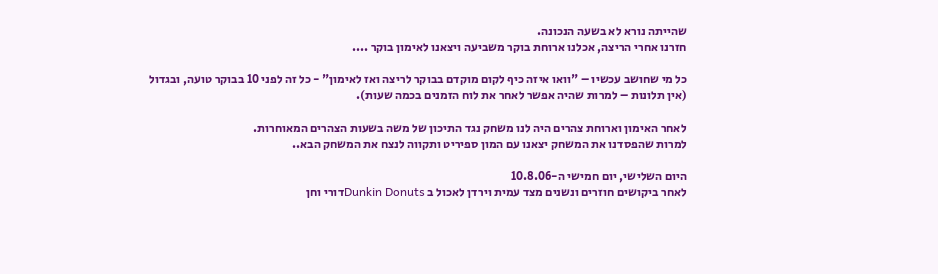שהייתה נורא לא בשעה הנכונה.
חזרנו אחרי הריצה, אכלנו ארוחת בוקר משביעה ויצאנו לאימון בוקר ....

כל מי שחושב עכשיו – "וואו איזה כיף לקום מוקדם בבוקר לריצה ואז לאימון" - כל זה לפני 10 בבוקר טועה, ובגדול
(אין תלונות – למרות שהיה אפשר לאחר את לוח הזמנים בכמה שעות).

לאחר האימון וארוחת צהרים היה לנו משחק נגד התיכון של משה בשעות הצהרים המאוחרות.
למרות שהפסדנו את המשחק יצאנו עם המון ספיריט ותקווה לנצח את המשחק הבא..

היום השלישי, יום חמישי ה-10.8.06
לאחר ביקושים חוזרים ונשנים מצד עמית וירדן לאכול ב Dunkin Donutsדורי וחן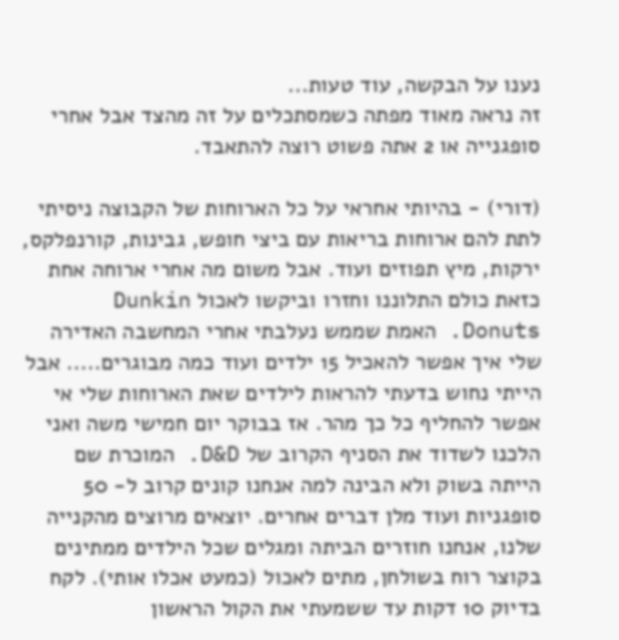נענו על הבקשה, עוד טעות...
זה נראה מאוד מפתה כשמסתכלים על זה מהצד אבל אחרי סופגנייה או 2 אתה פשוט רוצה להתאבד.

(דורי) - בהיותי אחראי על כל הארוחות של הקבוצה ניסיתי לתת להם ארוחות בריאות עם ביצי חופש, גבינות, קורנפלקס, ירקות, מיץ תפוזים ועוד. אבל משום מה אחרי ארוחה אחת כזאת כולם התלוננו וחזרו וביקשו לאכול Dunkin Donuts. האמת שממש נעלבתי אחרי המחשבה האדירה שלי איך אפשר להאכיל 15 ילדים ועוד כמה מבוגרים..... אבל הייתי נחוש בדעתי להראות לילדים שאת הארוחות שלי אי אפשר להחליף כל כך מהר. אז בבוקר יום חמישי משה ואני הלכנו לשדוד את הסניף הקרוב של D&D. המוכרת שם הייתה בשוק ולא הבינה למה אנחנו קונים קרוב ל- 50 סופגניות ועוד מלן דברים אחרים. יוצאים מרוצים מהקנייה שלנו, אנחנו חוזרים הביתה ומגלים שכל הילדים ממתינים בקוצר רוח בשולחן, מתים לאכול (כמעט אכלו אותי). לקח בדיוק 10 דקות עד ששמעתי את הקול הראשון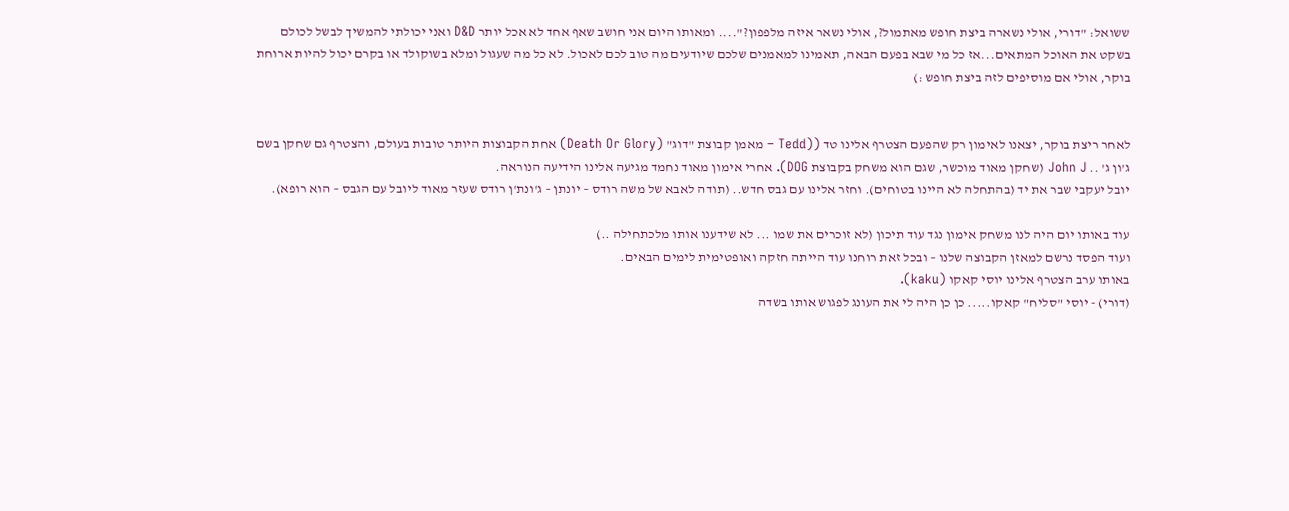ששואל: "דורי, אולי נשארה ביצת חופש מאתמול?, אולי נשאר איזה מלפפון?".... ומאותו היום אני חושב שאף אחד לא אכל יותר D&D ואני יכולתי להמשיך לבשל לכולם בשקט את האוכל המתאים...אז כל מי שבא בפעם הבאה, תאמינו למאמנים שלכם שיודעים מה טוב לכם לאכול. לא כל מה שעגול ומלא בשוקולד או בקרם יכול להיות ארוחת בוקר, אולי אם מוסיפים לזה ביצת חופש :)


לאחר ריצת בוקר, יצאנו לאימון רק שהפעם הצטרף אלינו טד ((Tedd – מאמן קבוצת "דוג" (Death Or Glory) אחת הקבוצות היותר טובות בעולם, והצטרף גם שחקן בשם ג'ון ג' .. John J (שחקן מאוד מוכשר, שגם הוא משחק בקבוצת DOG). אחרי אימון מאוד נחמד מגיעה אלינו הידיעה הנוראה.
יובל יעקבי שבר את יד (בהתחלה לא היינו בטוחים). וחזר אלינו עם גבס חדש.. (תודה לאבא של משה רודס – יונתן – ג'ונת'ן רודס שעזר מאוד ליובל עם הגבס – הוא רופא).

עוד באותו יום היה לנו משחק אימון נגד עוד תיכון (לא זוכרים את שמו ... לא שידענו אותו מלכתחילה ..)
ועוד הפסד נרשם למאזן הקבוצה שלנו – ובכל זאת רוחנו עוד הייתה חזקה ואופטימית לימים הבאים.
באותו ערב הצטרף אלינו יוסי קאקו (kaku).
(דורי) - יוסי "סליח" קאקו..... כן כן היה לי את העונג לפגוש אותו בשדה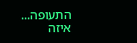התעופה... איזה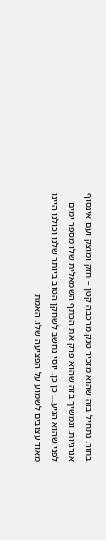בחור. נתחיל בזה שהוא מזכיר טנק מרכבה קטן – חזק ומוצק ועם אינסוף אנרגיות. ונמשיך בזה שהוא פרק את הכתף השמאלית שלו מספר ימים לפני שהוא הגיע.... כן כן. יוסי נחשב לשחקן הטוב ביותר שלנו וכולנו היינו מאוד עצובים לשמוע על הפציעה שלו. האמת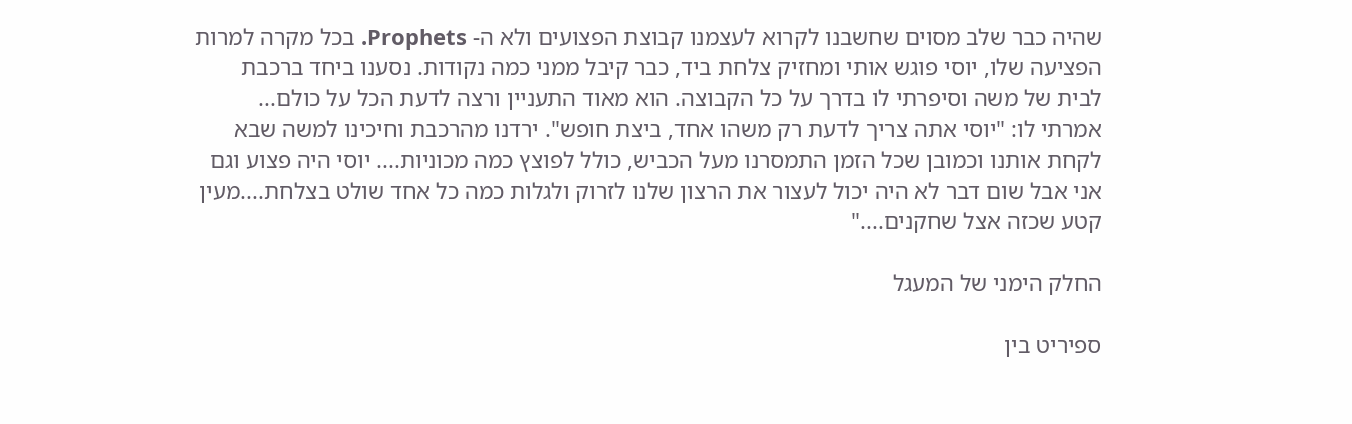שהיה כבר שלב מסוים שחשבנו לקרוא לעצמנו קבוצת הפצועים ולא ה- Prophets. בכל מקרה למרות הפציעה שלו, יוסי פוגש אותי ומחזיק צלחת ביד, כבר קיבל ממני כמה נקודות. נסענו ביחד ברכבת לבית של משה וסיפרתי לו בדרך על כל הקבוצה. הוא מאוד התעניין ורצה לדעת הכל על כולם... אמרתי לו: "יוסי אתה צריך לדעת רק משהו אחד, ביצת חופש". ירדנו מהרכבת וחיכינו למשה שבא לקחת אותנו וכמובן שכל הזמן התמסרנו מעל הכביש, כולל לפוצץ כמה מכוניות.... יוסי היה פצוע וגם אני אבל שום דבר לא היה יכול לעצור את הרצון שלנו לזרוק ולגלות כמה כל אחד שולט בצלחת....מעין קטע שכזה אצל שחקנים...."

החלק הימני של המעגל

ספיריט בין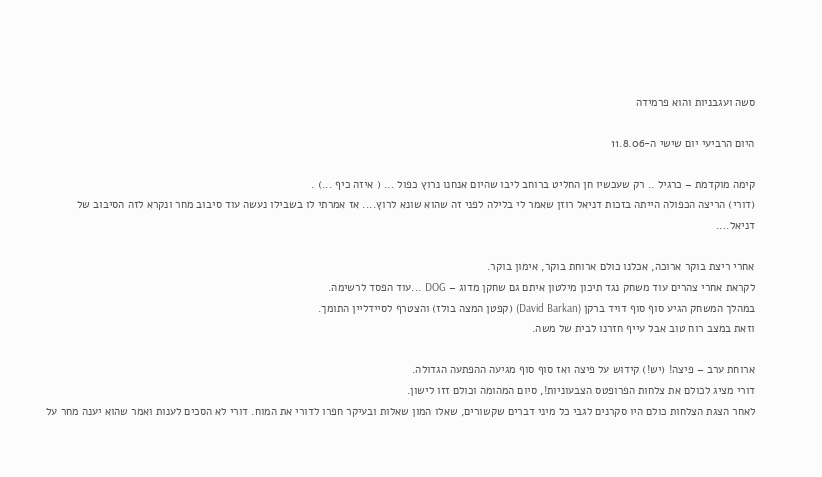סשה ועגבניות והוא פרמידה

היום הרביעי יום שישי ה-11.8.06

קימה מוקדמת – כרגיל .. רק שעכשיו חן החליט ברוחב ליבו שהיום אנחנו נרוץ כפול ... ( איזה כיף ...) .
(דורי) הריצה הכפולה הייתה בזכות דניאל רוזן שאמר לי בלילה לפני זה שהוא שונא לרוץ.... אז אמרתי לו בשבילו נעשה עוד סיבוב מחר ונקרא לזה הסיבוב של דניאל....

אחרי ריצת בוקר ארוכה, אכלנו כולם ארוחת בוקר, אימון בוקר.
לקראת אחרי צהרים עוד משחק נגד תיכון מילטון איתם גם שחקן מדוג – DOG ...עוד הפסד לרשימה.
במהלך המשחק הגיע סוף סוף דויד ברקן (David Barkan) (קפטן המצה בולז) והצטרף לסיידליין התומך.
וזאת במצב רוח טוב אבל עייף חזרנו לבית של משה.

ארוחת ערב – פיצה! (יש!) קידוש על פיצה ואז סוף סוף מגיעה ההפתעה הגדולה.
דורי מציג לכולם את צלחות הפרופטס הצבעוניות!, סיום המהומה וכולם זזו לישון.
לאחר הצגת הצלחות כולם היו סקרנים לגבי כל מיני דברים שקשורים, שאלו המון שאלות ובעיקר חפרו לדורי את המוח. דורי לא הסכים לענות ואמר שהוא יענה מחר על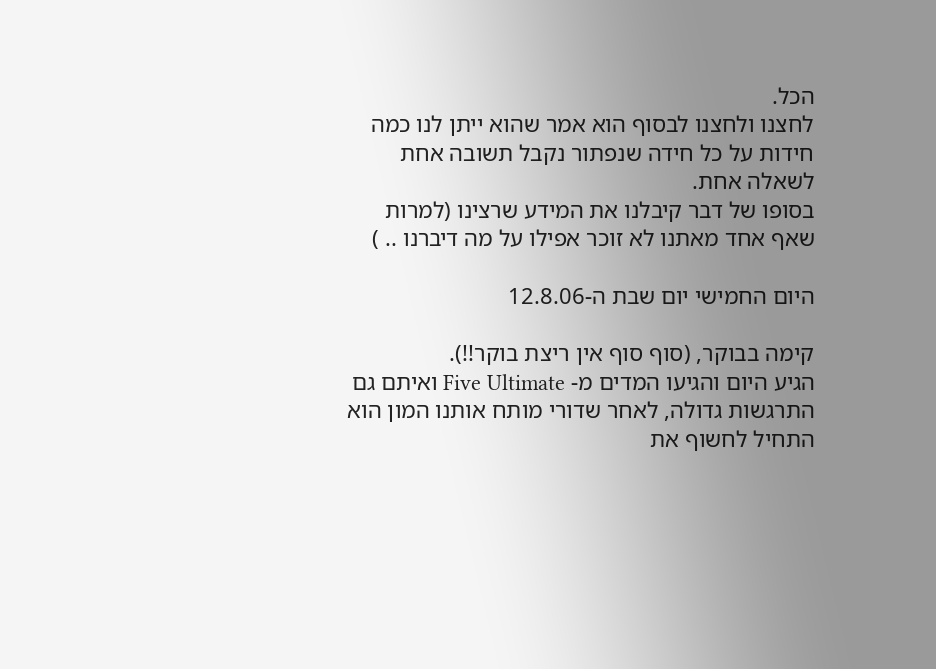הכל.
לחצנו ולחצנו לבסוף הוא אמר שהוא ייתן לנו כמה חידות על כל חידה שנפתור נקבל תשובה אחת לשאלה אחת.
בסופו של דבר קיבלנו את המידע שרצינו (למרות שאף אחד מאתנו לא זוכר אפילו על מה דיברנו .. )

היום החמישי יום שבת ה-12.8.06

קימה בבוקר, (סוף סוף אין ריצת בוקר!!).
הגיע היום והגיעו המדים מ- Five Ultimate ואיתם גם התרגשות גדולה, לאחר שדורי מותח אותנו המון הוא התחיל לחשוף את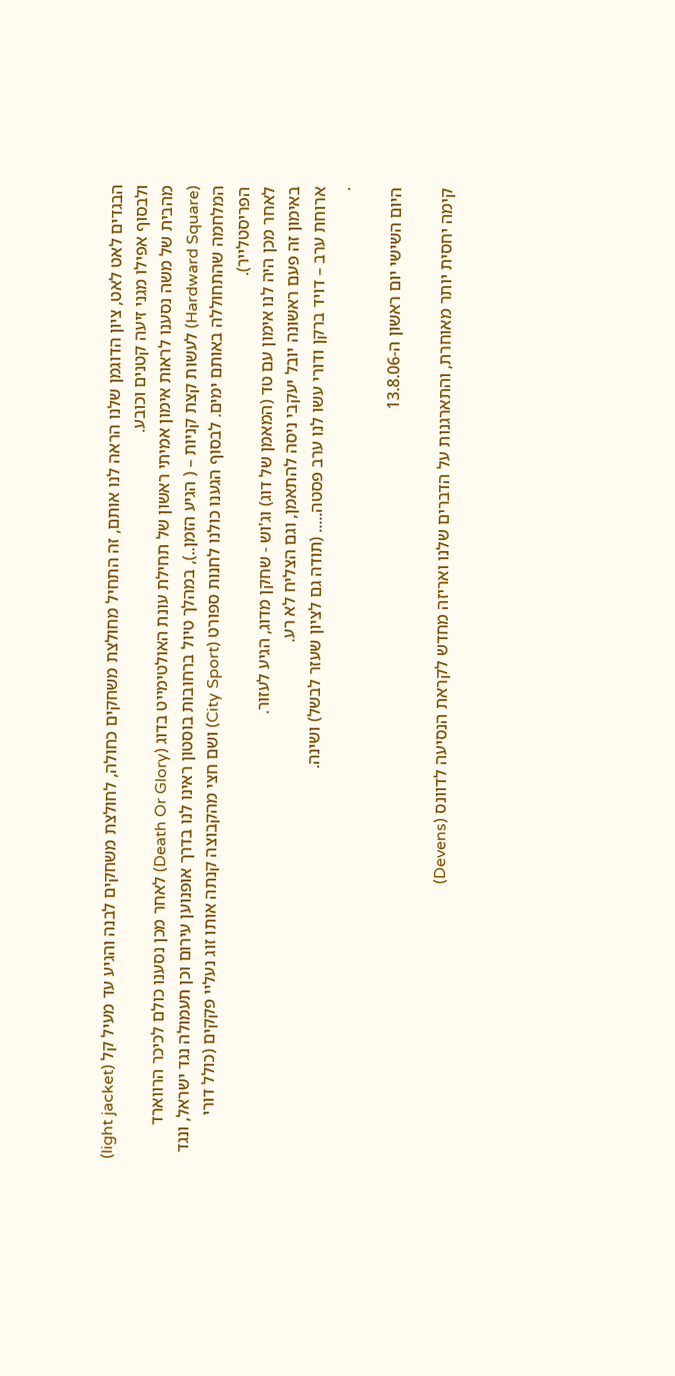הבגדים לאט לאט, ציון הדוגמן שלנו הראה לנו אותם, זה התחיל מחולצת משחקים כחולה, לחולצת משחקים לבנה והגיע עד מעיל קל (light jacket) ולבסוף אפילו מגני זיעה קטנים וכובע.
מהבית של משה נסענו לראות אימון אמיתי ראשון של תחילת עונת האולטימייט בדוג (Death Or Glory) לאחר מכן נסענו כולם לכיכר הרווארד (Hardward Square) לעשות קצת קניות – ( הגיע הזמן..), במהלך טיול ברחובות בוסטון ראינו לנו בדרך אופנוען עירום וכן תעמולה נגד ישראל, ונגד המלחמה שהתחוללה באותם ימים. לבסוף הגענו כולנו לחנות ספורט (City Sport) ושם חצי מהקבוצה קנתה אותו זוג נעליי פקקים (כולל דורי הפריסטלייר).
לאחר מכן היה לנו אימון עם טד (המאמן של דוג) וג'וש - שחקן מדוג, הגיע לעזור.
באימון זה פעם ראשונה יובל יעקבי ניסה להתאמן, וגם הצליח לא רע.
ארוחת ערב – דויד ברקן ודורי עשו לנו ערב פסטה..... (תודה גם לציון שעזר לבשל) ושינה.
.

היום השישי יום ראשון ה-13.8.06

קימה יחסית יותר מאוחרת, והתארגנות על הדברים שלנו ואריזה מחדש לקראת הנסיעה לדוונס (Devens)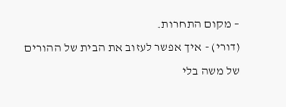– מקום התחרות.
(דורי) - איך אפשר לעזוב את הבית של ההורים של משה בלי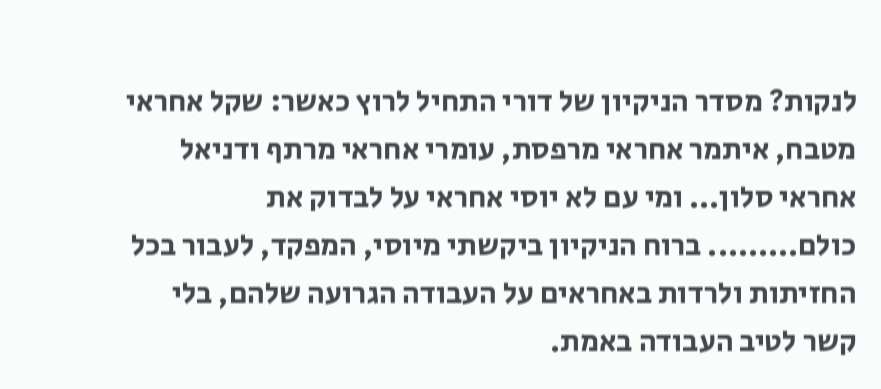לנקות? מסדר הניקיון של דורי התחיל לרוץ כאשר: שקל אחראי מטבח, איתמר אחראי מרפסת, עומרי אחראי מרתף ודניאל אחראי סלון... ומי עם לא יוסי אחראי על לבדוק את כולם......... ברוח הניקיון ביקשתי מיוסי, המפקד, לעבור בכל החזיתות ולרדות באחראים על העבודה הגרועה שלהם, בלי קשר לטיב העבודה באמת.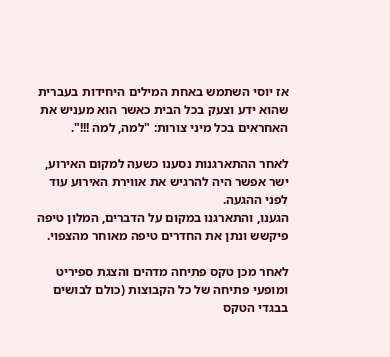אז יוסי השתמש באחת המילים היחידות בעברית שהוא ידע וצעק בכל הבית כאשר הוא מעניש את האחראים בכל מיני צורות: "למה, למה !!!".

לאחר ההתארגנות נסענו כשעה למקום האירוע, ישר אפשר היה להרגיש את אווירת האירוע עוד לפני ההגעה.
הגענו, והתארגנו במקום על הדברים, המלון טיפה פיקשש ונתן את החדרים טיפה מאוחר מהצפוי.

לאחר מכן טקס פתיחה מדהים והצגת ספיריט ומופעי פתיחה של כל הקבוצות (כולם לבושים בבגדי הטקס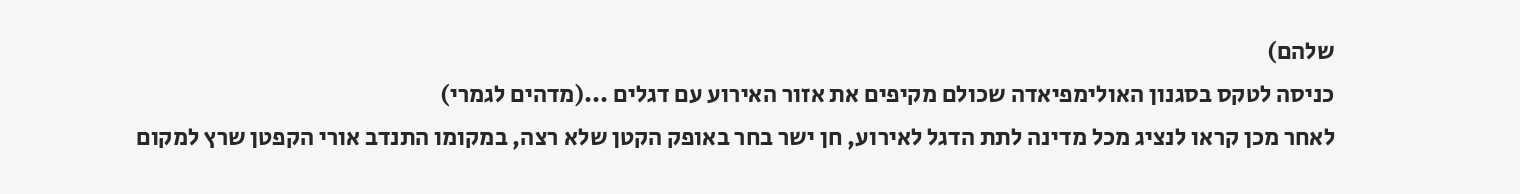שלהם)
כניסה לטקס בסגנון האולימפיאדה שכולם מקיפים את אזור האירוע עם דגלים ...(מדהים לגמרי)
לאחר מכן קראו לנציג מכל מדינה לתת הדגל לאירוע, חן ישר בחר באופק הקטן שלא רצה, במקומו התנדב אורי הקפטן שרץ למקום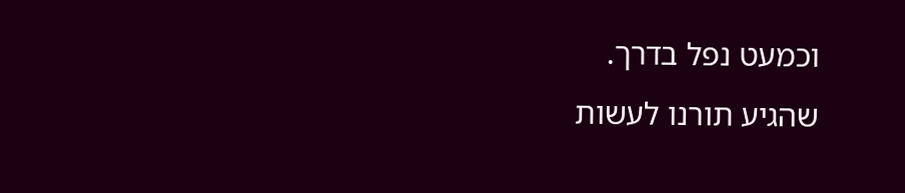וכמעט נפל בדרך.
שהגיע תורנו לעשות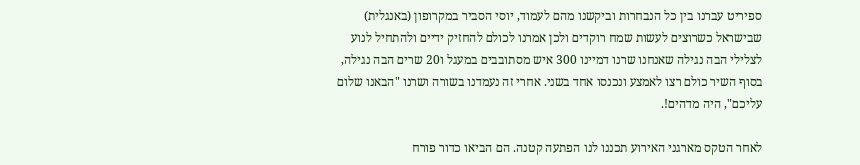ספיריט עברנו בין כל הנבחרות וביקשנו מהם לעמוד, יוסי הסביר במקרופון (באנגלית) שבישראל כשרוצים לעשות שמח רוקדים ולכן אמרנו לכולם להחזיק ידיים ולהתחיל לנוע לצלילי הבה נגילה שאנחנו שרנו דמיינו 300 איש מסתובבים במעגל ו20 שרים הבה נגילה, בסוף השיר כולם רצו לאמצע ונכנסו אחד בשני. אחרי זה נעמדנו בשורה ושרנו "הבאנו שלום עליכם", היה מדהים!.

לאחר הטקס מארגני האירוע תכננו לנו הפתעה קטנה. הם הביאו כדור פורח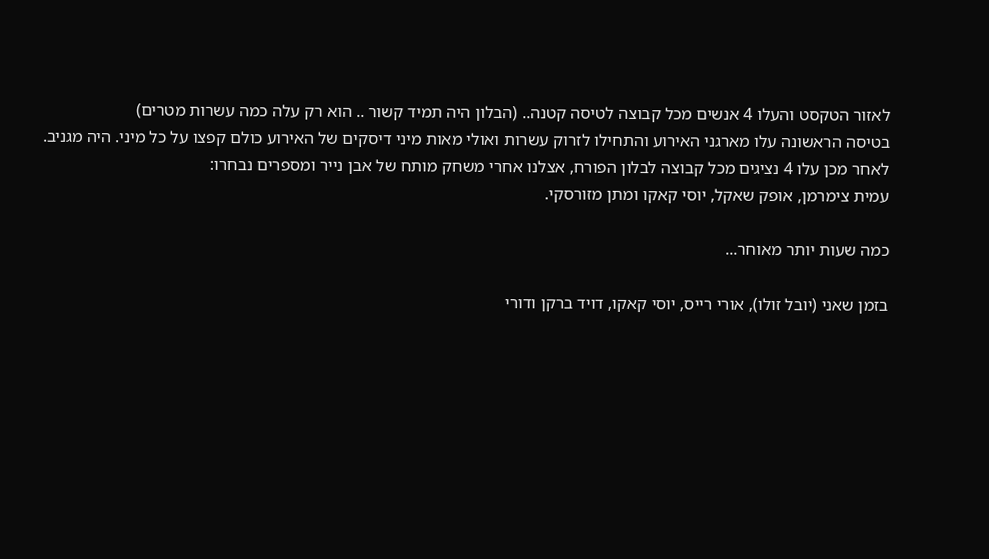לאזור הטקסט והעלו 4 אנשים מכל קבוצה לטיסה קטנה.. (הבלון היה תמיד קשור .. הוא רק עלה כמה עשרות מטרים)
בטיסה הראשונה עלו מארגני האירוע והתחילו לזרוק עשרות ואולי מאות מיני דיסקים של האירוע כולם קפצו על כל מיני. היה מגניב.
לאחר מכן עלו 4 נציגים מכל קבוצה לבלון הפורח, אצלנו אחרי משחק מותח של אבן נייר ומספרים נבחרו:
עמית צימרמן, אופק שאקל, יוסי קאקו ומתן מזורסקי.

כמה שעות יותר מאוחר...

בזמן שאני (יובל זולו), אורי רייס, יוסי קאקו, דויד ברקן ודורי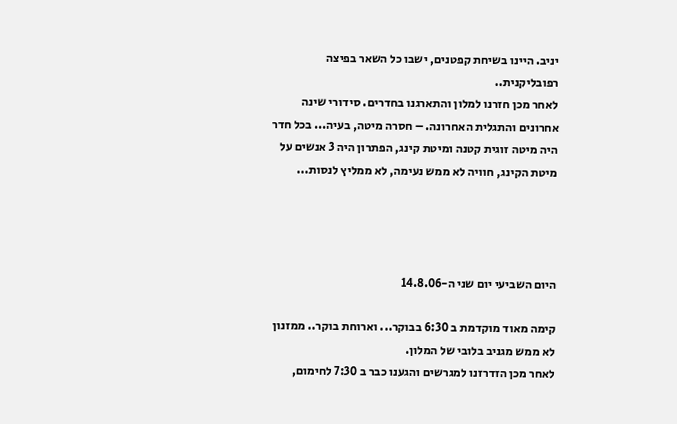יניב. היינו בשיחת קפטנים, ישבו כל השאר בפיצה רפובליקנית..
לאחר מכן חזרנו למלון והתארגנו בחדרים. סידורי שינה אחרונים והתגלית האחרונה. – חסרה מיטה, בעיה... בכל חדר היה מיטה זוגית קטנה ומיטת קינג, הפתרון היה 3 אנשים על מיטת הקינג, חוויה לא ממש נעימה, לא ממליץ לנסות...




היום השביעי יום שני ה-14.8.06

קימה מאוד מוקדמת ב 6:30 בבוקר... וארוחת בוקר.. ממזנון לא ממש מגניב בלובי של המלון.
לאחר מכן הזדרזנו למגרשים והגענו כבר ב 7:30 לחימום,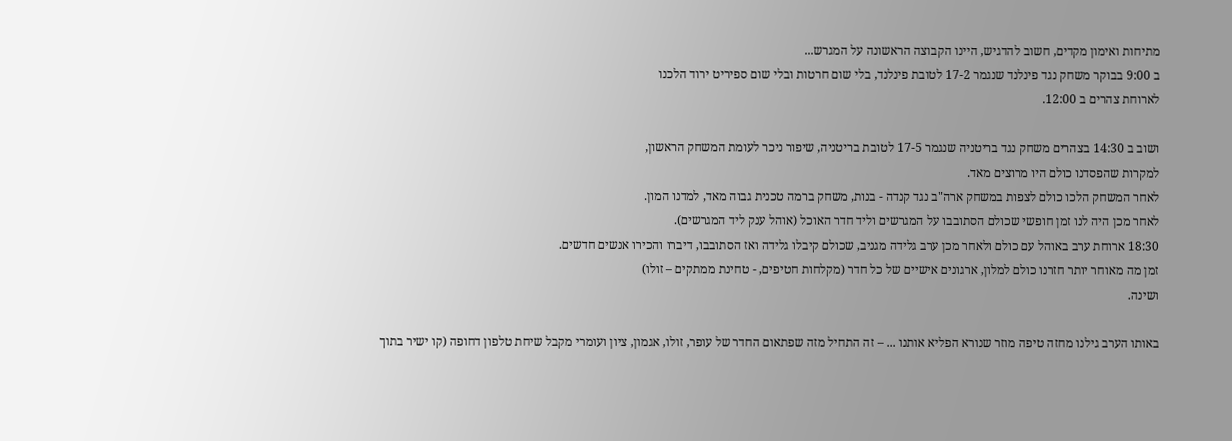מתיחות ואימון מקדים, חשוב להדגיש, היינו הקבוצה הראשונה על המגרש...
ב 9:00 בבוקר משחק נגד פינלנד שנגמר 17-2 לטובת פינלנד, בלי שום חרטות ובלי שום ספיריט ירוד הלכנו
לארוחת צהרים ב 12:00.

ושוב ב 14:30 בצהרים משחק נגד בריטניה שנגמר 17-5 לטובת בריטניה, שיפור ניכר לעומת המשחק הראשון,
למקרות שהפסדנו כולם היו מרוצים מאד.
לאחר המשחק הלכו כולם לצפות במשחק ארה"ב נגד קנדה - בנות, משחק ברמה טכנית גבוה מאד, למדנו המון.
לאחר מכן היה לנו זמן חופשי שכולם הסתובבו על המגרשים וליד חדר האוכל (אוהל ענק ליד המגרשים).
18:30 ארוחת ערב באוהל עם כולם ולאחר מכן ערב גלידה מגניב, שכולם קיבלו גלידה ואז הסתובבו, דיברו והכירו אנשים חדשים.
זמן מה מאוחר יותר חזרנו כולם למלון, ארגונים אישיים של כל חדר (מקלחות חטיפים, - טחינת ממתקים – זולו)
ושינה.

באותו הערב גילנו מחזה טיפה מוזר שנורא הפליא אותנו ... – זה התחיל מזה שפתאום החדר של עופר, זולו, אגמון, ציון ועומרי מקבל שיחת טלפון דחופה (קו ישיר בתוך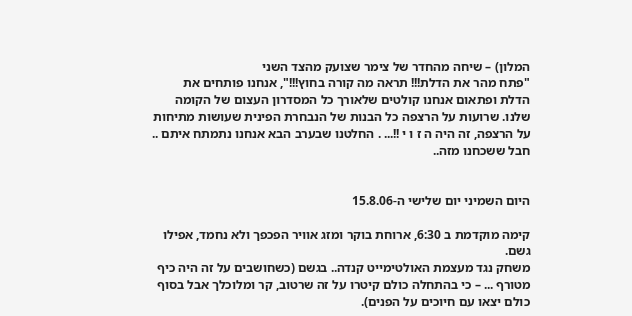המלון) – שיחה מהחדר של צימר שצועק מהצד השני
"פתח מהר את הדלת!!! תראה מה קורה בחוץ!!!", אנחנו פותחים את הדלת ופתאום אנחנו קולטים שלאורך כל המסדרון העצום של הקומה שלנו. שרועות על הרצפה כל הבנות של הנבחרת הפינית שעושות מתיחות על הרצפה, זה היה ה ז ו י !!... . החלטנו שבערב הבא אנחנו נתמתח איתם .. חבל ששכחנו מזה..


היום השמיני יום שלישי ה-15.8.06

קימה מוקדמת ב 6:30, ארוחת בוקר ומזג אוויר הפכפך ולא נחמד, אפילו גשם.
משחק נגד מעצמת האולטימייט קנדה.. בגשם (כשחושבים על זה היה כיף מטורף ... – כי בהתחלה כולם קיטרו על זה שרטוב, קר ומלוכלך אבל בסוף כולם יצאו עם חיוכים על הפנים).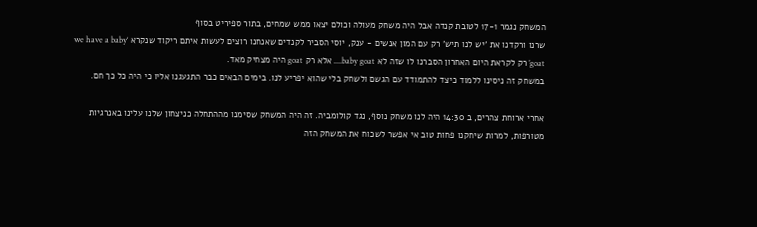המשחק נגמר 17-1 לטובת קנדה אבל היה משחק מעולה וכולם יצאו ממש שמחים, בתור ספיריט בסוף
שרנו ורקדנו את 'יש לנו תיש' רק עם המון אנשים - ענק, יוסי הסביר לקנדים שאנחנו רוצים לעשות איתם ריקוד שנקרא ‘we have a baby goat’ רק לקראת היום האחרון הסברנו לו שזה לא baby goat.... אלא רק goat היה מצחיק מאד.
במשחק זה ניסינו ללמוד כיצד להתמודד עם הגשם ולשחק בלי שהוא יפריע לנו. בימים הבאים כבר התגעגנו אליו כי היה כל כך חם.

אחרי ארוחת צהרים, ב 14:30 היה לנו משחק נוסף, נגד קולומביה. זה היה המשחק שסימנו מההתחלה כניצחון שלנו עלינו באנרגיות מטורפות, למרות שיחקנו פחות טוב אי אפשר לשכוח את המשחק הזה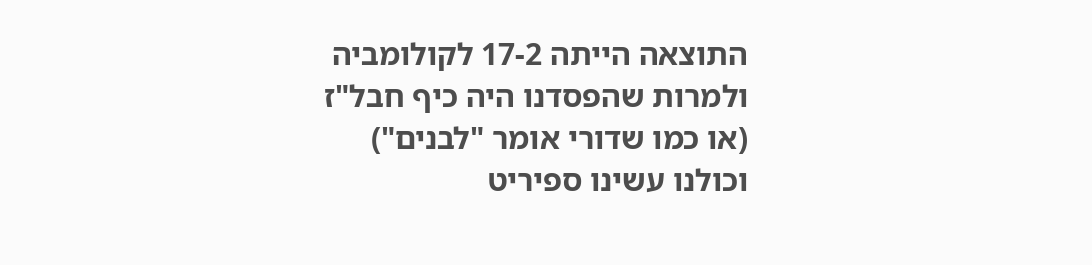התוצאה הייתה 17-2 לקולומביה ולמרות שהפסדנו היה כיף חבל"ז (או כמו שדורי אומר "לבנים") וכולנו עשינו ספיריט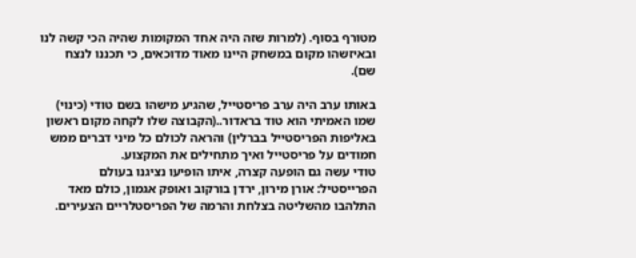מטורף בסוף. (למרות שזה היה אחד המקומות שהיה הכי קשה לנו ובאיזשהו מקום במשחק היינו מאוד מדוכאים, כי תכננו לנצח שם).

באותו ערב היה ערב פריסטייל, שהגיע מישהו בשם טודי (כינוי) שמו האמיתי הוא טוד בראדור..(הקבוצה שלו לקחה מקום ראשון באליפות הפריסטייל בברלין) והראה לכולם כל מיני דברים ממש חמודים על פריסטייל ואיך מתחילים את המקצוע.
טודי עשה גם הופעה קצרה, איתו הופיעו נציגנו בעולם הפרייסטיל: אורן מירון, ירדן בורקוב ואופק אגמון, כולם מאד התלהבו מהשליטה בצלחת והרמה של הפריסטלריים הצעירים.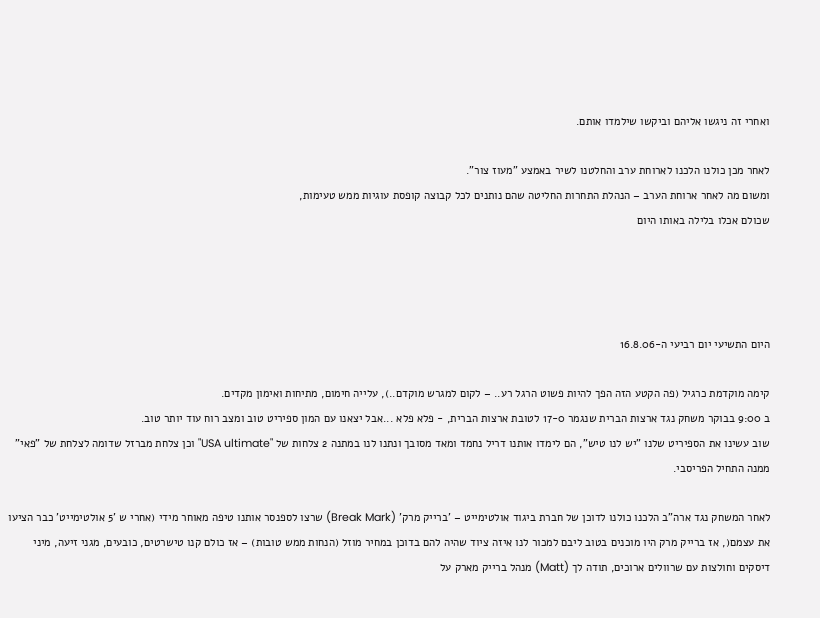ואחרי זה ניגשו אליהם וביקשו שילמדו אותם.

לאחר מכן כולנו הלכנו לארוחת ערב והחלטנו לשיר באמצע "מעוז צור".
ומשום מה לאחר ארוחת הערב – הנהלת התחרות החליטה שהם נותנים לכל קבוצה קופסת עוגיות ממש טעימות,
שכולם אכלו בלילה באותו היום




היום התשיעי יום רביעי ה-16.8.06

קימה מוקדמת כרגיל (פה הקטע הזה הפך להיות פשוט הרגל רע.. – לקום למגרש מוקדם..), עלייה חימום, מתיחות ואימון מקדים.
ב 9:00 בבוקר משחק נגד ארצות הברית שנגמר 17-0 לטובת ארצות הברית, - פלא פלא ...אבל יצאנו עם המון ספיריט טוב ומצב רוח עוד יותר טוב.
שוב עשינו את הספיריט שלנו "יש לנו טיש", הם לימדו אותנו דריל נחמד ומאד מסובך ונתנו לנו במתנה 2 צלחות של "USA ultimate" וכן צלחת מברזל שדומה לצלחת של "פאי" ממנה התחיל הפריסבי.

לאחר המשחק נגד ארה"ב הלכנו כולנו לדוכן של חברת ביגוד אולטימייט – 'ברייק מרק' (Break Mark) שרצו לספנסר אותנו טיפה מאוחר מידי (אחרי ש '5 אולטימייט' כבר הציעו את עצמם(, אז ברייק מרק היו מוכנים בטוב ליבם למכור לנו איזה ציוד שהיה להם בדוכן במחיר מוזל (הנחות ממש טובות) – אז כולם קנו טישרטים, כובעים, מגני זיעה, מיני דיסקים וחולצות עם שרוולים ארוכים, תודה לך (Matt) מנהל ברייק מארק על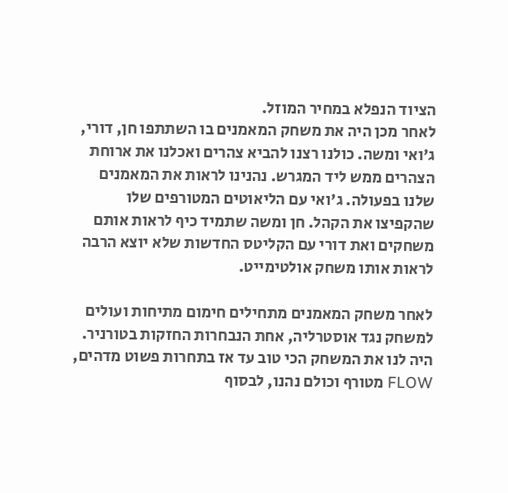הציוד הנפלא במחיר המוזל.
לאחר מכן היה את משחק המאמנים בו השתתפו חן, דורי, ג'ואי ומשה. כולנו רצנו להביא צהרים ואכלנו את ארוחת הצהרים ממש ליד המגרש. נהנינו לראות את המאמנים שלנו בפעולה. ג'ואי עם הליאוטים המטורפים שלו שהקפיצו את הקהל. חן ומשה שתמיד כיף לראות אותם משחקים ואת דורי עם הקליטס החדשות שלא יוצא הרבה לראות אותו משחק אולטימייט.

לאחר משחק המאמנים מתחילים חימום מתיחות ועולים למשחק נגד אוסטרליה, אחת הנבחרות החזקות בטורניר.
היה לנו את המשחק הכי טוב עד אז בתחרות פשוט מדהים, FLOW מטורף וכולם נהנו, לבסוף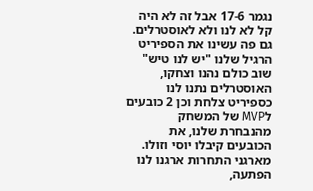נגמר 17-6 אבל זה לא היה קל לא לנו ולא לאוסטרלים.
גם פה עשינו את הספיריט הרגיל שלנו "יש לנו טיש" שוב כולם נהנו וצחקו, האוסטרלים נתנו לנו כספיריט צלחת וכן 2 כובעים לMVP של המשחק מהנבחרת שלנו, את הכובעים קיבלו יוסי וזולו.
מארגני התחרות ארגנו לנו הפתעה,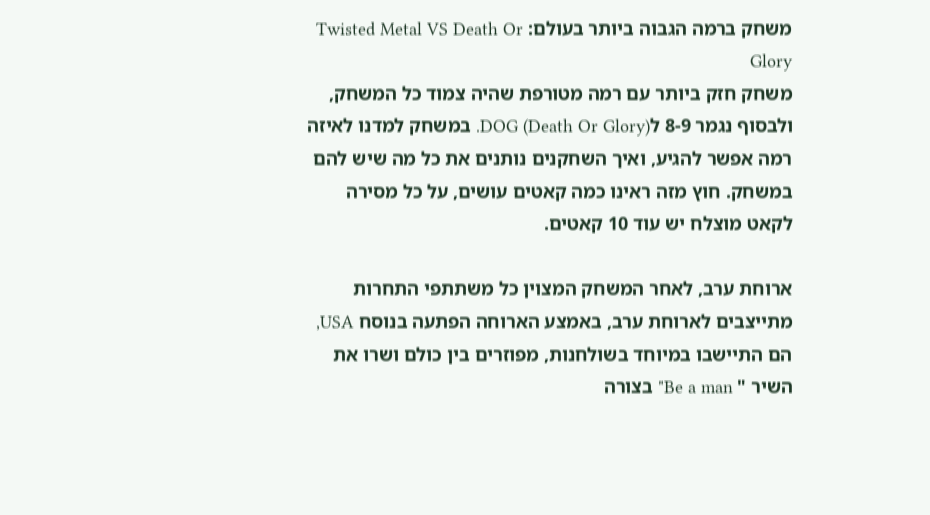משחק ברמה הגבוה ביותר בעולם: Twisted Metal VS Death Or Glory
משחק חזק ביותר עם רמה מטורפת שהיה צמוד כל המשחק, ולבסוף נגמר 8-9 לDOG (Death Or Glory). במשחק למדנו לאיזה רמה אפשר להגיע, ואיך השחקנים נותנים את כל מה שיש להם במשחק. חוץ מזה ראינו כמה קאטים עושים, על כל מסירה לקאט מוצלח יש עוד 10 קאטים.

ארוחת ערב, לאחר המשחק המצוין כל משתתפי התחרות מתייצבים לארוחת ערב, באמצע הארוחה הפתעה בנוסח USA, הם התיישבו במיוחד בשולחנות, מפוזרים בין כולם ושרו את השיר " Be a man" בצורה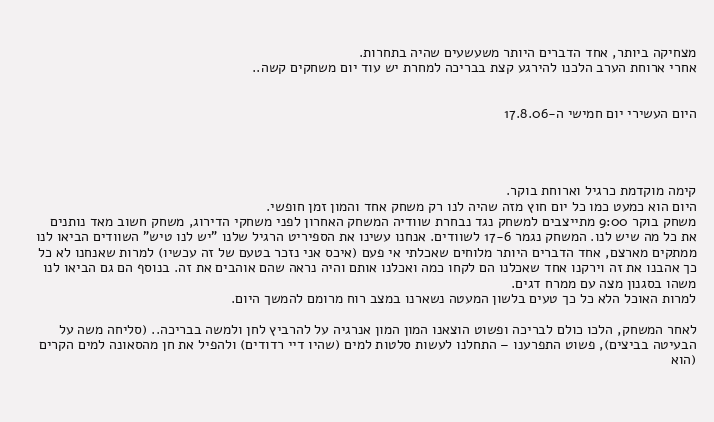מצחיקה ביותר, אחד הדברים היותר משעשעים שהיה בתחרות.
אחרי ארוחת הערב הלכנו להירגע קצת בבריכה למחרת יש עוד יום משחקים קשה..


היום העשירי יום חמישי ה-17.8.06




קימה מוקדמת כרגיל וארוחת בוקר.
היום הוא כמעט כמו כל יום חוץ מזה שהיה לנו רק משחק אחד והמון זמן חופשי.
משחק בוקר 9:00 מתייצבים למשחק נגד נבחרת שוודיה המשחק האחרון לפני משחקי הדירוג, משחק חשוב מאד נותנים את כל מה שיש לנו. המשחק נגמר 17-6 לשוודים. אנחנו עשינו את הספיריט הרגיל שלנו "יש לנו טיש" השוודים הביאו לנו ממתקים מארצם, אחד הדברים היותר מלוחים שאכלתי אי פעם (איכס אני נזכר בטעם של זה עכשיו) למרות שאנחנו לא כל כך אהבנו את זה וירקנו אחד שאכלנו הם לקחו כמה ואכלנו אותם והיה נראה שהם אוהבים את זה. בנוסף הם גם הביאו לנו משהו בסגנון מצה עם ממרח דגים.
למרות האוכל הלא כל כך טעים בלשון המעטה נשארנו במצב רוח מרומם להמשך היום.

לאחר המשחק, הלכו כולם לבריכה ופשוט הוצאנו המון המון אנרגיה על להרביץ לחן ולמשה בבריכה.. (סליחה משה על הבעיטה בביצים), פשוט התפרענו – התחלנו לעשות סלטות למים (שהיו דיי רדודים) ולהפיל את חן מהסאונה למים הקרים (הוא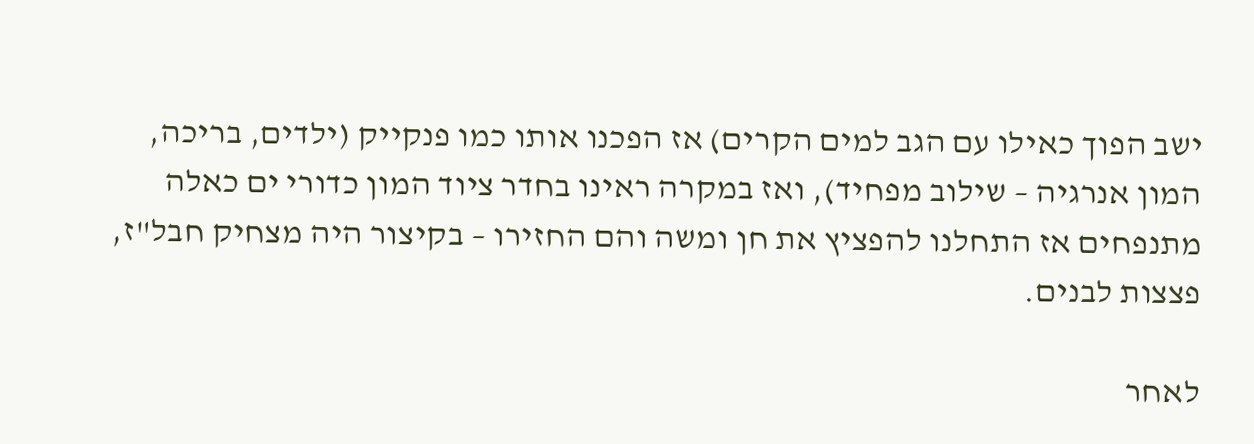ישב הפוך כאילו עם הגב למים הקרים) אז הפכנו אותו כמו פנקייק (ילדים, בריכה, המון אנרגיה – שילוב מפחיד), ואז במקרה ראינו בחדר ציוד המון כדורי ים כאלה מתנפחים אז התחלנו להפציץ את חן ומשה והם החזירו – בקיצור היה מצחיק חבל"ז, פצצות לבנים.

לאחר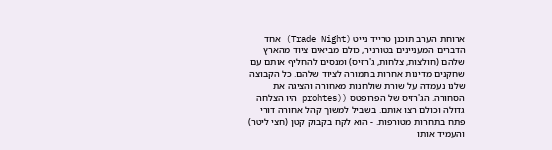ארוחת הערב תוכנן טרייד נייט (Trade Night) אחד הדברים המעניינים בטורניר, כולם מביאים ציוד מהארץ שלהם (חולצות, צלחות, ג'רזיס) ומנסים להחליף אותם עם שחקנים מדינות אחרות בתמורה לציוד שלהם. כל הקבוצה שלנו נעמדה על שורת שולחנות מאחורה והציגה את הסחורה. הג'רזיס של הפרופטס ((prohtes היו הצלחה גדולה וכולם רצו אותם. בשביל למשוך קהל אחורה דורי פתח בתחרות מטורפות. - הוא לקח בקבוק קטן (חצי ליטר) והעמיד אותו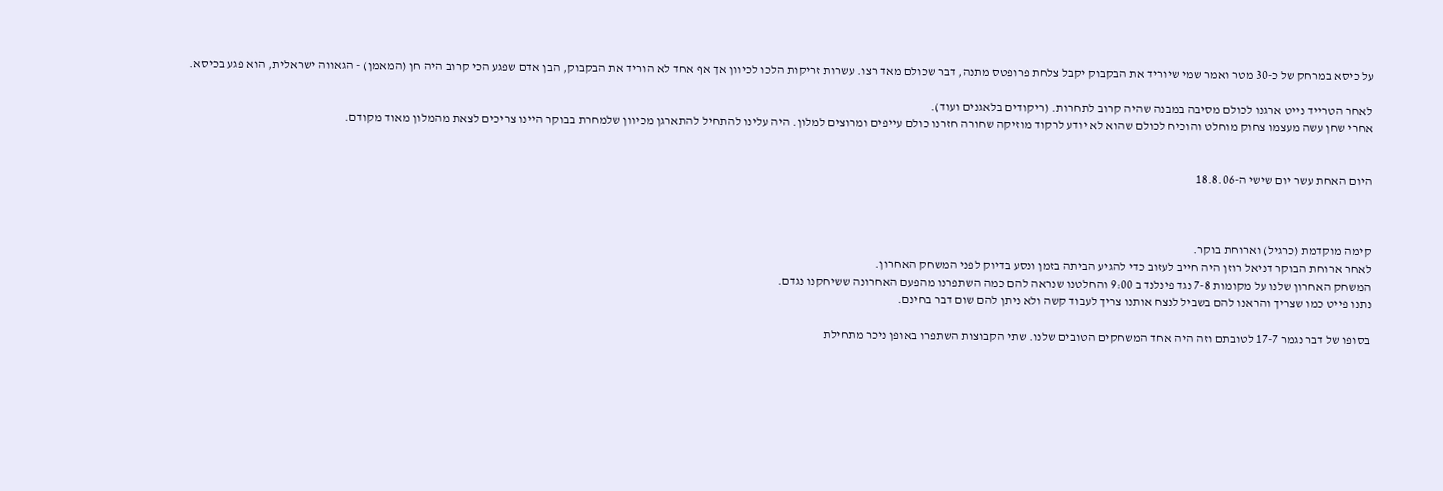על כיסא במרחק של כ-30 מטר ואמר שמי שיוריד את הבקבוק יקבל צלחת פרופטס מתנה, דבר שכולם מאד רצו. עשרות זריקות הלכו לכיוון אך אף אחד לא הוריד את הבקבוק, הבן אדם שפגע הכי קרוב היה חן (המאמן) - הגאווה ישראלית, הוא פגע בכיסא.

לאחר הטרייד נייט ארגנו לכולם מסיבה במבנה שהיה קרוב לתחרות. (ריקודים בלאגנים ועוד).
אחרי שחן עשה מעצמו צחוק מוחלט והוכיח לכולם שהוא לא יודע לרקוד מוזיקה שחורה חזרנו כולם עייפים ומרוצים למלון. היה עלינו להתחיל להתארגן מכיוון שלמחרת בבוקר היינו צריכים לצאת מהמלון מאוד מקודם.


היום האחת עשר יום שישי ה-18.8.06



קימה מוקדמת (כרגיל) וארוחת בוקר.
לאחר ארוחת הבוקר דניאל רוזן היה חייב לעזוב כדי להגיע הביתה בזמן ונסע בדיוק לפני המשחק האחרון.
המשחק האחרון שלנו על מקומות 7-8 נגד פינלנד ב 9:00 והחלטנו שנראה להם כמה השתפרנו מהפעם האחרונה ששיחקנו נגדם.
נתנו פייט כמו שצריך והראנו להם בשביל לנצח אותנו צריך לעבוד קשה ולא ניתן להם שום דבר בחינם.

בסופו של דבר נגמר 17-7 לטובתם וזה היה אחד המשחקים הטובים שלנו. שתי הקבוצות השתפרו באופן ניכר מתחילת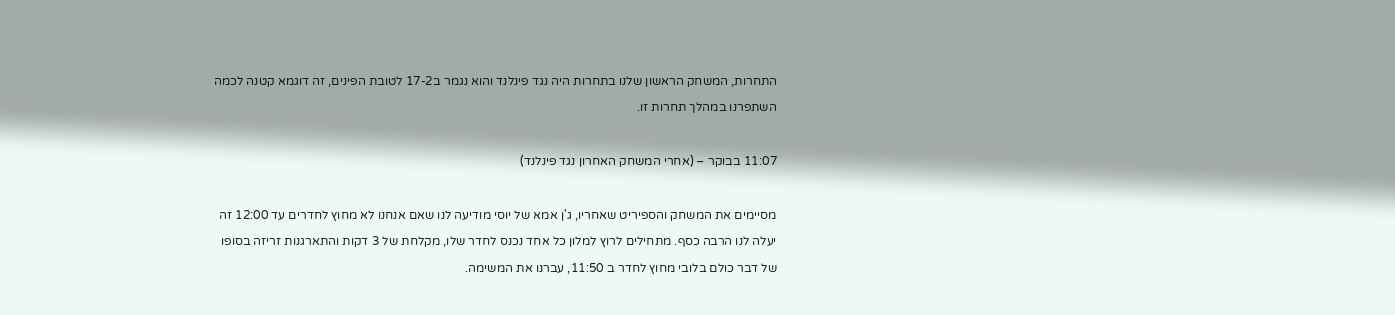התחרות, המשחק הראשון שלנו בתחרות היה נגד פינלנד והוא נגמר ב17-2 לטובת הפינים, זה דוגמא קטנה לכמה השתפרנו במהלך תחרות זו.

11:07 בבוקר – (אחרי המשחק האחרון נגד פינלנד)

מסיימים את המשחק והספיריט שאחריו, ג'ן אמא של יוסי מודיעה לנו שאם אנחנו לא מחוץ לחדרים עד 12:00 זה יעלה לנו הרבה כסף. מתחילים לרוץ למלון כל אחד נכנס לחדר שלו, מקלחת של 3 דקות והתארגנות זריזה בסופו של דבר כולם בלובי מחוץ לחדר ב 11:50, עברנו את המשימה.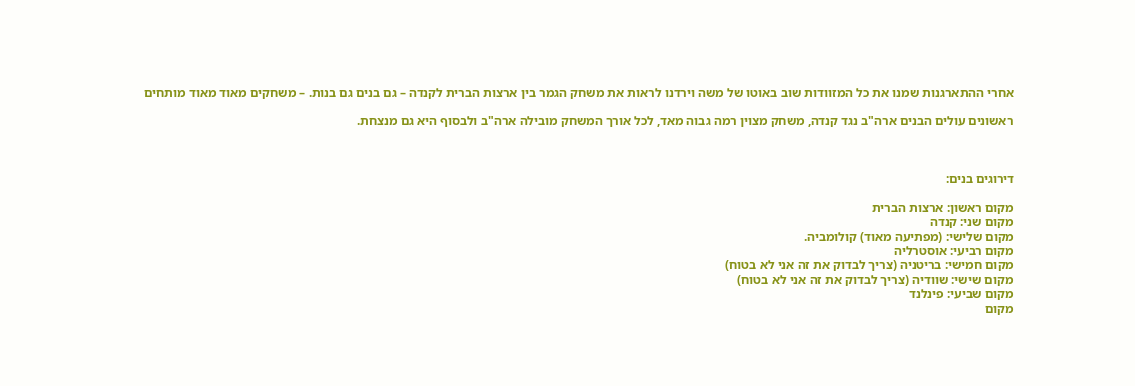אחרי ההתארגנות שמנו את כל המזוודות שוב באוטו של משה וירדנו לראות את משחק הגמר בין ארצות הברית לקנדה – גם בנים גם בנות. – משחקים מאוד מאוד מותחים

ראשונים עולים הבנים ארה"ב נגד קנדה, משחק מצוין רמה גבוה מאד, לכל אורך המשחק מובילה ארה"ב ולבסוף היא גם מנצחת.



דירוגים בנים:

מקום ראשון: ארצות הברית
מקום שני: קנדה
מקום שלישי: (מפתיעה מאוד) קולומביה.
מקום רביעי: אוסטרליה
מקום חמישי: בריטניה (צריך לבדוק את זה אני לא בטוח)
מקום שישי: שוודיה (צריך לבדוק את זה אני לא בטוח)
מקום שביעי: פינלנד
מקום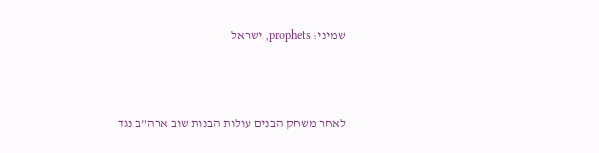שמיני: prophets, ישראל



לאחר משחק הבנים עולות הבנות שוב ארה"ב נגד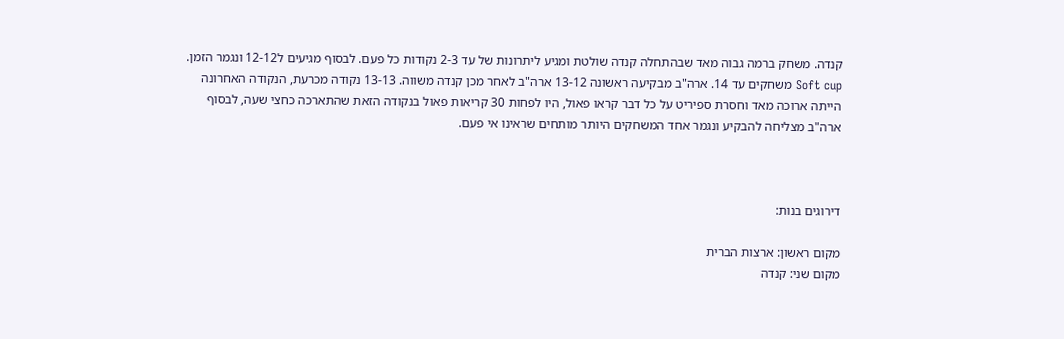קנדה. משחק ברמה גבוה מאד שבהתחלה קנדה שולטת ומגיע ליתרונות של עד 2-3 נקודות כל פעם. לבסוף מגיעים ל12-12 ונגמר הזמן. Soft cup משחקים עד 14. ארה"ב מבקיעה ראשונה 13-12 ארה"ב לאחר מכן קנדה משווה. 13-13 נקודה מכרעת, הנקודה האחרונה הייתה ארוכה מאד וחסרת ספיריט על כל דבר קראו פאול, היו לפחות 30 קריאות פאול בנקודה הזאת שהתארכה כחצי שעה, לבסוף ארה"ב מצליחה להבקיע ונגמר אחד המשחקים היותר מותחים שראינו אי פעם.



דירוגים בנות:

מקום ראשון: ארצות הברית
מקום שני: קנדה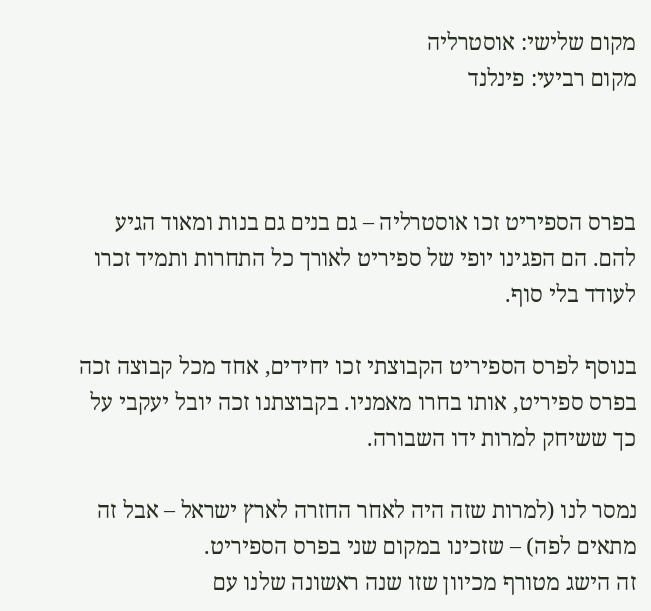מקום שלישי: אוסטרליה
מקום רביעי: פינלנד



בפרס הספיריט זכו אוסטרליה – גם בנים גם בנות ומאוד הגיע להם. הם הפגינו יופי של ספיריט לאורך כל התחרות ותמיד זכרו לעודד בלי סוף.

בנוסף לפרס הספיריט הקבוצתי זכו יחידים, אחד מכל קבוצה זכה בפרס ספיריט, אותו בחרו מאמניו. בקבוצתנו זכה יובל יעקבי על כך ששיחק למרות ידו השבורה.

נמסר לנו (למרות שזה היה לאחר החזרה לארץ ישראל – אבל זה מתאים לפה) – שזכינו במקום שני בפרס הספיריט.
זה הישג מטורף מכיוון שזו שנה ראשונה שלנו עם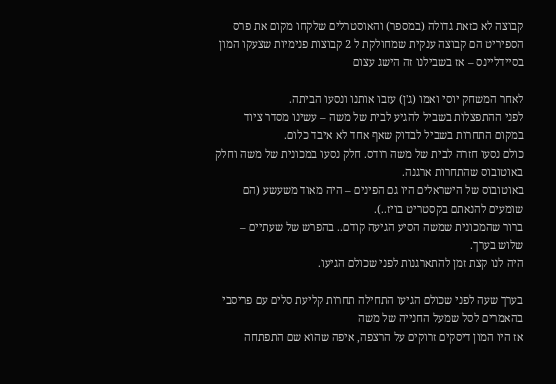קבוצה לא כזאת גדולה (במספר) והאוסטרלים שלקחו מקום את פרס הספיריט הם קבוצה ענקית שמחולקת ל 2 קבוצות פנימיות שצעקו המון בסיידליינס – אז בשבילנו זה הישג עצום

לאחר המשחק יוסי ואמו (ג'ן) עזבו אותנו ונסעו הביתה.
לפני ההתפצלות בשביל להגיע לבית של משה – עשינו מסדר ציוד במקום התחרות בשביל לבדוק שאף אחד לא איבד כלום.
כולם נסעו חזרה לבית של משה רודס. חלק נסעו במכונית של משה וחלק באוטובוס שהתחרות ארגנה.
באוטובוס של הישראלים היו גם הפינים – היה מאוד משעשע (הם שומעים להנאתם בקסטריט בויז..).
ברור שהמכונית שמשה הסיע הגיעה קודם.. בהפרש של שעתיים – שלוש בערך.
היה לנו קצת זמן להתארגנות לפני שכולם הגיעו.

בערך שעה לפני שכולם הגיעו התחילה תחרות קליעת סלים עם פריסבי בהאמרים לסל שמעל החנייה של משה
אז היו המון דיסקים זרוקים על הרצפה, איפה שהוא שם התפתחה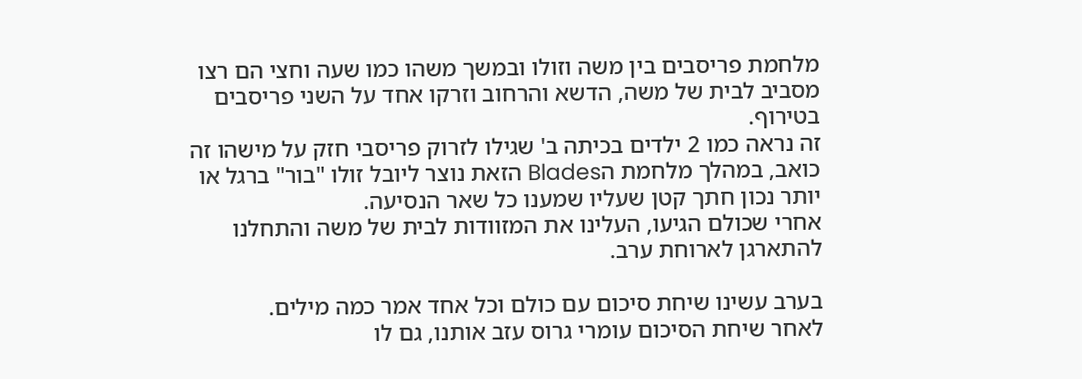מלחמת פריסבים בין משה וזולו ובמשך משהו כמו שעה וחצי הם רצו מסביב לבית של משה, הדשא והרחוב וזרקו אחד על השני פריסבים בטירוף.
זה נראה כמו 2 ילדים בכיתה ב' שגילו לזרוק פריסבי חזק על מישהו זה כואב, במהלך מלחמת הBlades הזאת נוצר ליובל זולו "בור" ברגל או יותר נכון חתך קטן שעליו שמענו כל שאר הנסיעה.
אחרי שכולם הגיעו, העלינו את המזוודות לבית של משה והתחלנו להתארגן לארוחת ערב.

בערב עשינו שיחת סיכום עם כולם וכל אחד אמר כמה מילים.
לאחר שיחת הסיכום עומרי גרוס עזב אותנו, גם לו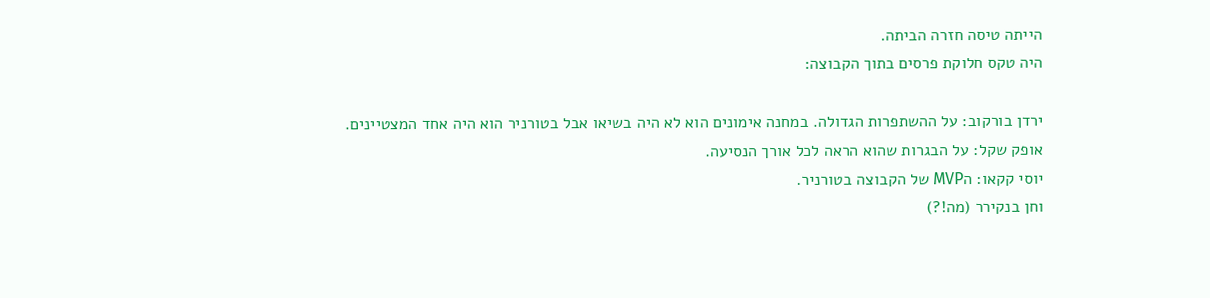הייתה טיסה חזרה הביתה.
היה טקס חלוקת פרסים בתוך הקבוצה:

ירדן בורקוב: על ההשתפרות הגדולה. במחנה אימונים הוא לא היה בשיאו אבל בטורניר הוא היה אחד המצטיינים.
אופק שקל: על הבגרות שהוא הראה לכל אורך הנסיעה.
יוסי קקאו: הMVP של הקבוצה בטורניר.
וחן בנקירר (מה!?)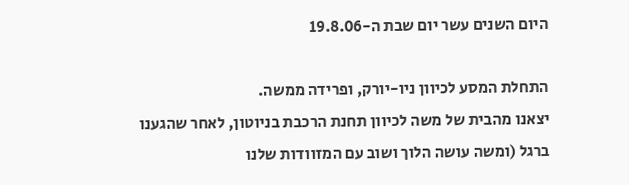היום השנים עשר יום שבת ה-19.8.06

התחלת המסע לכיוון ניו-יורק, ופרידה ממשה.
יצאנו מהבית של משה לכיוון תחנת הרכבת בניוטון, לאחר שהגענו ברגל (ומשה עושה הלוך ושוב עם המזוודות שלנו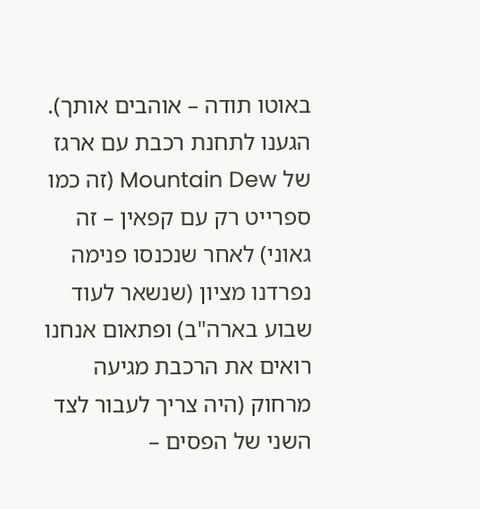באוטו תודה – אוהבים אותך).
הגענו לתחנת רכבת עם ארגז של Mountain Dew (זה כמו ספרייט רק עם קפאין – זה גאוני) לאחר שנכנסו פנימה נפרדנו מציון (שנשאר לעוד שבוע בארה"ב) ופתאום אנחנו רואים את הרכבת מגיעה מרחוק (היה צריך לעבור לצד השני של הפסים –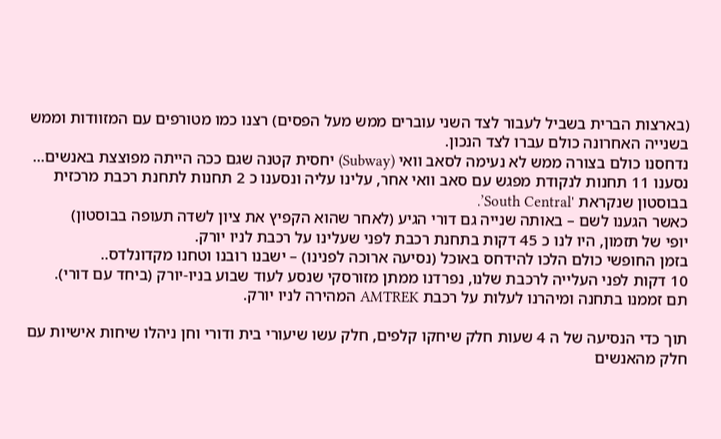(בארצות הברית בשביל לעבור לצד השני עוברים ממש מעל הפסים) רצנו כמו מטורפים עם המזוודות וממש בשנייה האחרונה כולם עברו לצד הנכון.
נדחסנו כולם בצורה ממש לא נעימה לסאב וואי (Subway) יחסית קטנה שגם ככה הייתה מפוצצת באנשים...
נסענו 11 תחנות לנקודת מפגש עם סאב וואי אחר, עלינו עליה ונסענו כ 2 תחנות לתחנת רכבת מרכזית בבוסטון שנקראת 'South Central’.
כאשר הגענו לשם – באותה שנייה גם דורי הגיע (לאחר שהוא הקפיץ את ציון לשדה תעופה בבוסטון)
יופי של תזמון, היו לנו כ 45 דקות בתחנת רכבת לפני שעלינו על רכבת לניו יורק.
בזמן החופשי כולם הלכו להידחס באוכל (נסיעה ארוכה לפנינו) – ישבנו רובנו וטחנו מקדונלדס..
10 דקות לפני העלייה לרכבת שלנו, נפרדנו ממתן מזורסקי שנסע לעוד שבוע בניו-יורק (ביחד עם דורי).
תם זממנו בתחנה ומיהרנו לעלות על רכבת AMTREK המהירה לניו יורק.

תוך כדי הנסיעה של ה 4 שעות חלק שיחקו קלפים, חלק עשו שיעורי בית ודורי וחן ניהלו שיחות אישיות עם חלק מהאנשים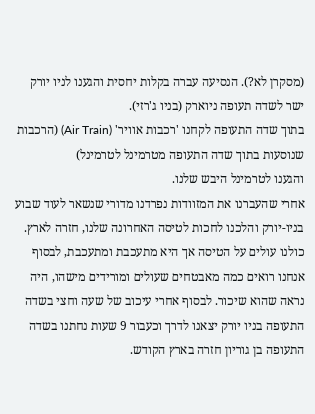(מסקרן לא?). הנסיעה עברה בקלות יחסית והגענו לניו יורק ישר לשדה תעופה ניוארק (בניו ג'רזי).
בתוך שדה התעופה לקחנו 'רכבות אוויר' (Air Train) (הרכבות שנוסעות בתוך שדה התעופה מטרמינל לטרמינל)
והגענו לטרמינל היבש שלנו.
אחרי שהעברנו את המזוודות נפרדנו מדורי שנשאר לעוד שבוע בניו-יורק והלכנו לחכות לטיסה האחרונה שלנו, חזרה לארץ.
כולנו עולים על הטיסה אך היא מתעכבת ומתעכבת, לבסוף אנחנו רואים כמה מאבטחים שעולים ומורידים מישהו, היה נראה שהוא שיכור. לבסוף אחרי עיכוב של שעה וחצי בשדה התעופה בניו יורק יצאנו לדרך וכעבור 9 שעות נחתנו בשדה התעופה בן גוריון חזרה בארץ הקודש.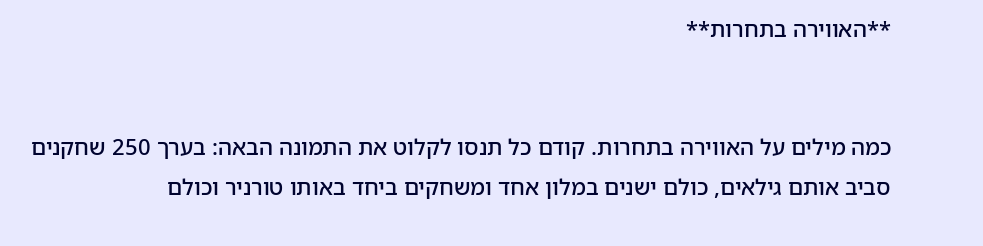**האווירה בתחרות**


כמה מילים על האווירה בתחרות. קודם כל תנסו לקלוט את התמונה הבאה: בערך 250 שחקנים סביב אותם גילאים, כולם ישנים במלון אחד ומשחקים ביחד באותו טורניר וכולם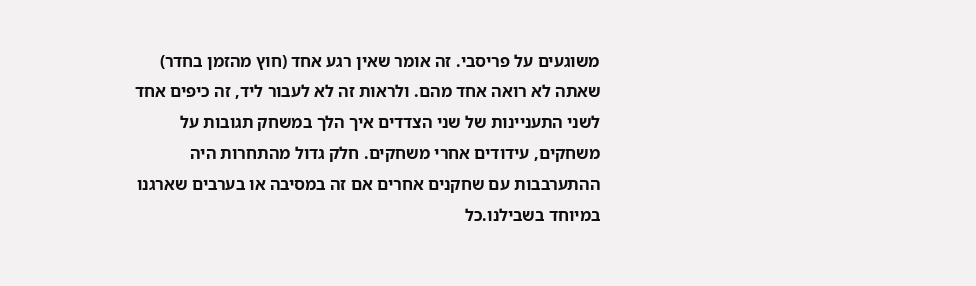משוגעים על פריסבי. זה אומר שאין רגע אחד (חוץ מהזמן בחדר) שאתה לא רואה אחד מהם. ולראות זה לא לעבור ליד, זה כיפים אחד לשני התעניינות של שני הצדדים איך הלך במשחק תגובות על משחקים, עידודים אחרי משחקים. חלק גדול מהתחרות היה ההתערבבות עם שחקנים אחרים אם זה במסיבה או בערבים שארגנו במיוחד בשבילנו.כל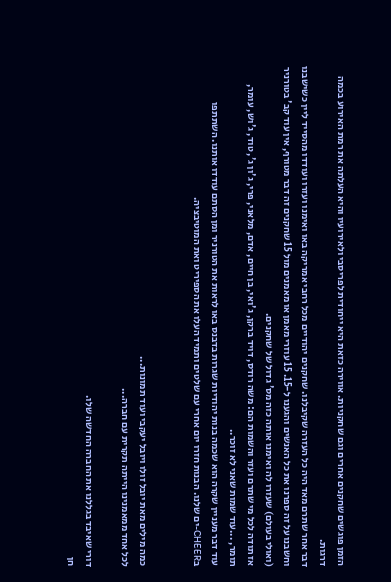הזמן פוגשים שחקנים אחרים וגם שחקניות. אווירה כזאת היא ייחודית לפריסבי ולאירועיו והיא העלתה את רמת האירוע בכמה דרגות.
דבר אחר שתרם מאד היה כל העזרה שקיבלנו. שחקנים יהודיים מכל רחבי אמריקה באו ואימנו ועזרו ועודדו מהסייד ליין כשישבנו וחשבנו על זה ספרנו את כל האנשים והגענו ל-15. 15 עוזרי מאמן או מאמנים מול 15 שחקנים זה דבר מטורף, אין עוד קב' בטורניר (ואולי בעולם) שעזרו לה ואימנו אותה כזה מס' גדול של שחקנים.
אז תודה לכל מי שתרם ועזר והשמות הם: משה רודס, דויד ברקן, ג'ואי, בן חיים, אדם, מלאני, פרי, ג'ון ג', טוד, ג'וש, עומר, תומר, ...עוד שמות שאני לא זוכר..
עוד דבר מעניין שקרה הוא שכמה בנות יהודיות שגרות בדבנס באו לראות את הטורניר ומן הסתם עודדו אותנו. השתתפו בCHEER-ים שלנו. הבנות חזרו יום אחרי עם שלטים ותמיד העלו את הספיריט ואת המוטיבציה.


כמה מילים מאת יובל זולו ויובל יעקבי ועוד תמונות...
לכל אחד ממאמנינו הייתה תקרית עם חברה...

דורי שאיבד בגללנו את החברה החדשה שלו.
חן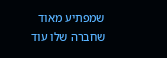שמפתיע מאוד שחברה שלו עוד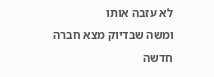לא עזבה אותו
ומשה שבדיוק מצא חברה חדשה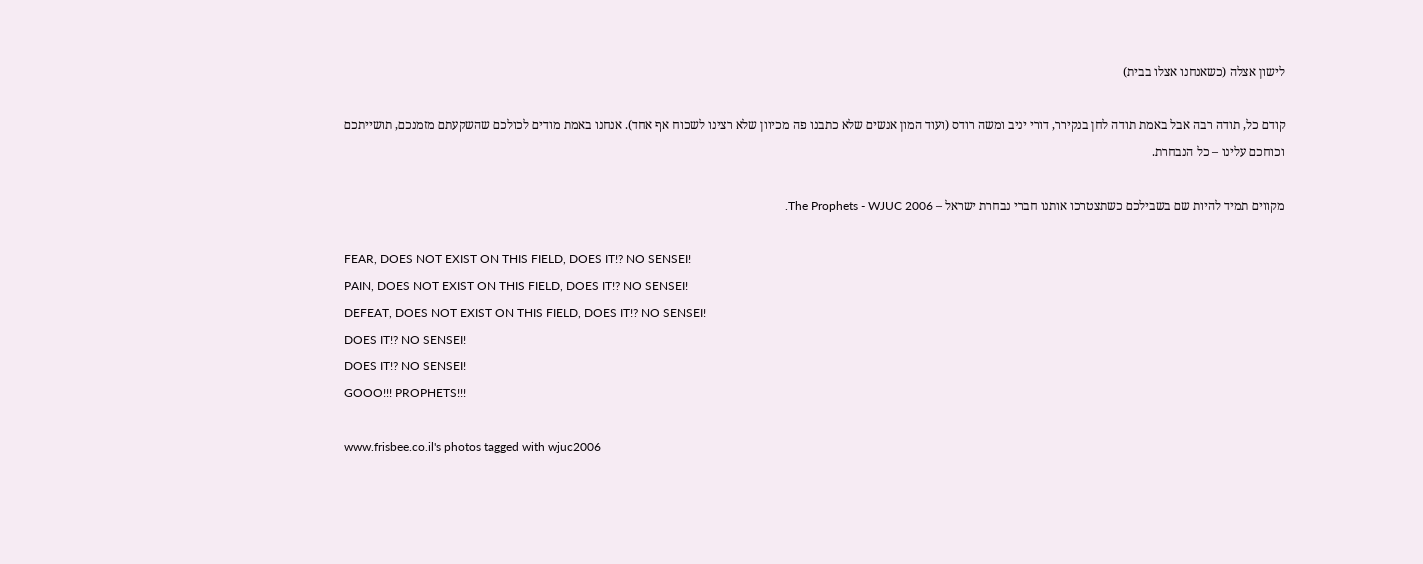לישון אצלה (כשאנחנו אצלו בבית)

קודם כל, תודה רבה אבל באמת תודה לחן בנקירר, דורי יניב ומשה רודס (ועוד המון אנשים שלא כתבנו פה מכיוון שלא רצינו לשכוח אף אחד). אנחנו באמת מודים לכולכם שהשקעתם מזמנכם, תושייתכם וכוחכם עלינו – כל הנבחרת.

מקווים תמיד להיות שם בשבילכם כשתצטרכו אותנו חברי נבחרת ישראל – The Prophets - WJUC 2006.

FEAR, DOES NOT EXIST ON THIS FIELD, DOES IT!? NO SENSEI!
PAIN, DOES NOT EXIST ON THIS FIELD, DOES IT!? NO SENSEI!
DEFEAT, DOES NOT EXIST ON THIS FIELD, DOES IT!? NO SENSEI!
DOES IT!? NO SENSEI!
DOES IT!? NO SENSEI!
GOOO!!! PROPHETS!!!

www.frisbee.co.il's photos tagged with wjuc2006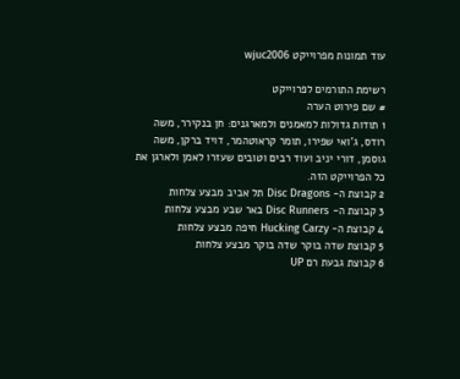עוד תמונות מפרוייקט wjuc2006

רשימת התורמים לפרוייקט
# שם פירוט הערה
1 תודות גדולות למאמנים ולמארגנים: חן בנקירר, משה רודס, ג'ואי שפירו, תומר קראוטהמר, דויד ברקן, משה גוסמן, דורי יניב ועוד רבים וטובים שעזרו לאמן ולארגן את כל הפרוייקט הזה.
2 קבוצת ה- Disc Dragons תל אביב מבצע צלחות
3 קבוצת ה- Disc Runners באר שבע מבצע צלחות
4 קבוצת ה- Hucking Carzy חיפה מבצע צלחות
5 קבוצת שדה בוקר שדה בוקר מבצע צלחות
6 קבוצת גבעת רם UP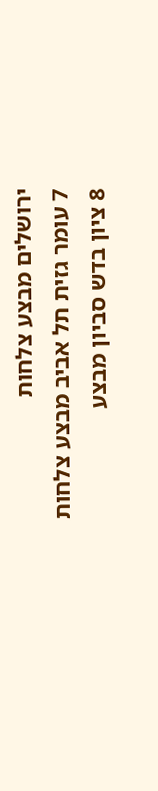ירושלים מבצע צלחות
7 עומר גזית תל אביב מבצע צלחות
8 ציון בדש סביון מבצע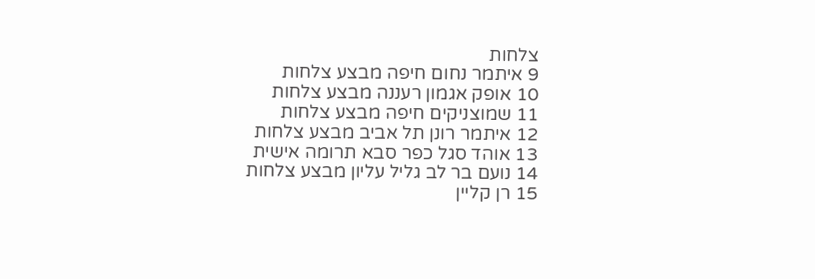צלחות
9 איתמר נחום חיפה מבצע צלחות
10 אופק אגמון רעננה מבצע צלחות
11 שמוצניקים חיפה מבצע צלחות
12 איתמר רונן תל אביב מבצע צלחות
13 אוהד סגל כפר סבא תרומה אישית
14 נועם בר לב גליל עליון מבצע צלחות
15 רן קליין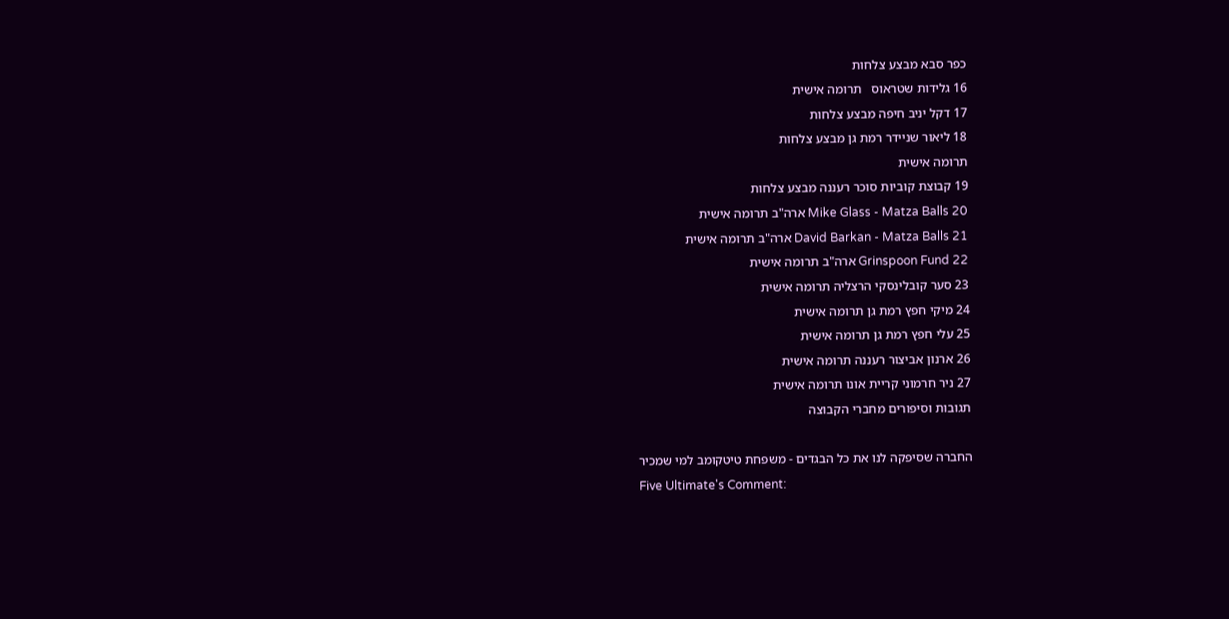כפר סבא מבצע צלחות
16 גלידות שטראוס   תרומה אישית
17 דקל יניב חיפה מבצע צלחות
18 ליאור שניידר רמת גן מבצע צלחות
תרומה אישית
19 קבוצת קוביות סוכר רעננה מבצע צלחות
20 Mike Glass - Matza Balls ארה"ב תרומה אישית
21 David Barkan - Matza Balls ארה"ב תרומה אישית
22 Grinspoon Fund ארה"ב תרומה אישית
23 סער קובלינסקי הרצליה תרומה אישית
24 מיקי חפץ רמת גן תרומה אישית
25 עלי חפץ רמת גן תרומה אישית
26 ארנון אביצור רעננה תרומה אישית
27 ניר חרמוני קריית אונו תרומה אישית
תגובות וסיפורים מחברי הקבוצה

החברה שסיפקה לנו את כל הבגדים - משפחת טיטקומב למי שמכיר
Five Ultimate's Comment: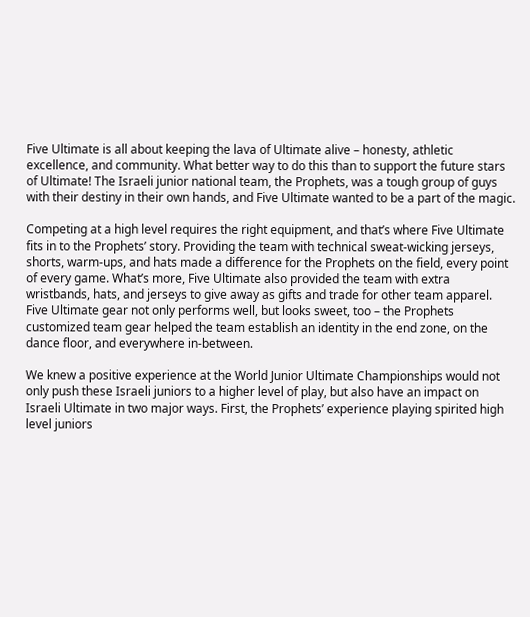Five Ultimate is all about keeping the lava of Ultimate alive – honesty, athletic excellence, and community. What better way to do this than to support the future stars of Ultimate! The Israeli junior national team, the Prophets, was a tough group of guys with their destiny in their own hands, and Five Ultimate wanted to be a part of the magic.

Competing at a high level requires the right equipment, and that’s where Five Ultimate fits in to the Prophets’ story. Providing the team with technical sweat-wicking jerseys, shorts, warm-ups, and hats made a difference for the Prophets on the field, every point of every game. What’s more, Five Ultimate also provided the team with extra wristbands, hats, and jerseys to give away as gifts and trade for other team apparel. Five Ultimate gear not only performs well, but looks sweet, too – the Prophets customized team gear helped the team establish an identity in the end zone, on the dance floor, and everywhere in-between.

We knew a positive experience at the World Junior Ultimate Championships would not only push these Israeli juniors to a higher level of play, but also have an impact on Israeli Ultimate in two major ways. First, the Prophets’ experience playing spirited high level juniors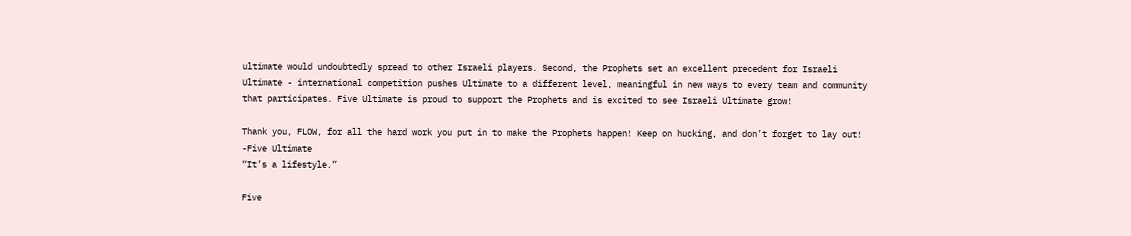ultimate would undoubtedly spread to other Israeli players. Second, the Prophets set an excellent precedent for Israeli Ultimate - international competition pushes Ultimate to a different level, meaningful in new ways to every team and community that participates. Five Ultimate is proud to support the Prophets and is excited to see Israeli Ultimate grow!

Thank you, FLOW, for all the hard work you put in to make the Prophets happen! Keep on hucking, and don’t forget to lay out!
-Five Ultimate
“It’s a lifestyle.”

Five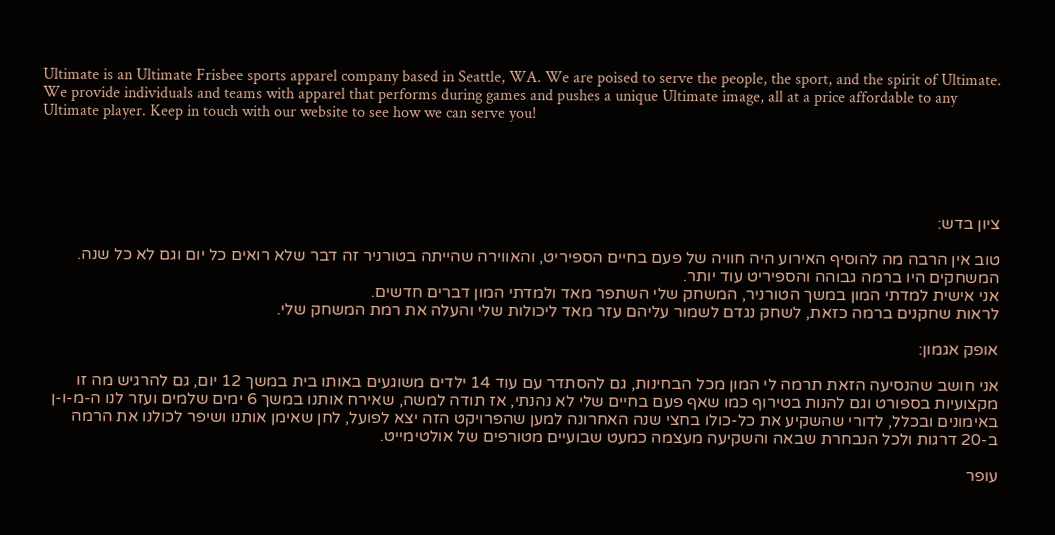Ultimate is an Ultimate Frisbee sports apparel company based in Seattle, WA. We are poised to serve the people, the sport, and the spirit of Ultimate. We provide individuals and teams with apparel that performs during games and pushes a unique Ultimate image, all at a price affordable to any Ultimate player. Keep in touch with our website to see how we can serve you!





ציון בדש:

טוב אין הרבה מה להוסיף האירוע היה חוויה של פעם בחיים הספיריט, והאווירה שהייתה בטורניר זה דבר שלא רואים כל יום וגם לא כל שנה. המשחקים היו ברמה גבוהה והספיריט עוד יותר.
אני אישית למדתי המון במשך הטורניר, המשחק שלי השתפר מאד ולמדתי המון דברים חדשים.
לראות שחקנים ברמה כזאת, לשחק נגדם לשמור עליהם עזר מאד ליכולות שלי והעלה את רמת המשחק שלי.

אופק אגמון:

אני חושב שהנסיעה הזאת תרמה לי המון מכל הבחינות, גם להסתדר עם עוד 14 ילדים משוגעים באותו בית במשך 12 יום, גם להרגיש מה זו מקצועיות בספורט וגם להנות בטירוף כמו שאף פעם בחיים שלי לא נהנתי, אז תודה למשה, שאירח אותנו במשך 6 ימים שלמים ועזר לנו ה-מ-ו-ן באימונים ובכלל, לדורי שהשקיע את כל-כולו בחצי שנה האחרונה למען שהפרויקט הזה יצא לפועל, לחן שאימן אותנו ושיפר לכולנו את הרמה ב-20 דרגות ולכל הנבחרת שבאה והשקיעה מעצמה כמעט שבועיים מטורפים של אולטימייט.

עופר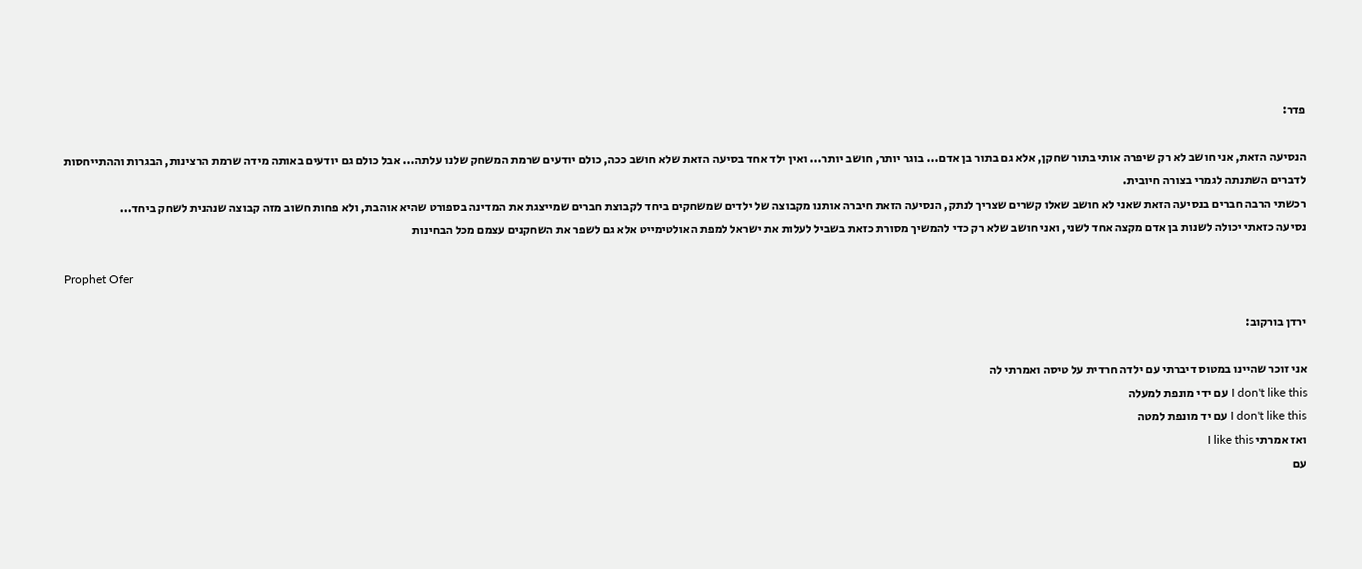פדר:

הנסיעה הזאת, אני חושב לא רק שיפרה אותי בתור שחקן, אלא גם בתור בן אדם... בוגר יותר, חושב יותר... ואין ילד אחד בסיעה הזאת שלא חושב ככה, כולם יודעים שרמת המשחק שלנו עלתה... אבל כולם גם יודעים באותה מידה שרמת הרצינות, הבגרות וההתייחסות לדברים השתנתה לגמרי בצורה חיובית.
רכשתי הרבה חברים בנסיעה הזאת שאני לא חושב שאלו קשרים שצריך לנתק, הנסיעה הזאת חיברה אותנו מקבוצה של ילדים שמשחקים ביחד לקבוצת חברים שמייצגת את המדינה בספורט שהיא אוהבת, ולא פחות חשוב מזה קבוצה שנהנית לשחק ביחד...
נסיעה כזאתי יכולה לשנות בן אדם מקצה אחד לשני, ואני חושב שלא רק כדי להמשיך מסורת כזאת בשביל לעלות את ישראל למפת האולטימייט אלא גם לשפר את השחקנים עצמם מכל הבחינות

Prophet Ofer

ירדן בורקוב:

אני זוכר שהיינו במטוס דיברתי עם ילדה חרדית על טיסה ואמרתי לה
I don't like this עם ידי מונפת למעלה
I don't like this עם יד מונפת למטה
ואז אמרתי I like this
עם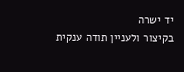יד ישרה
בקיצור ולעניין תודה ענקית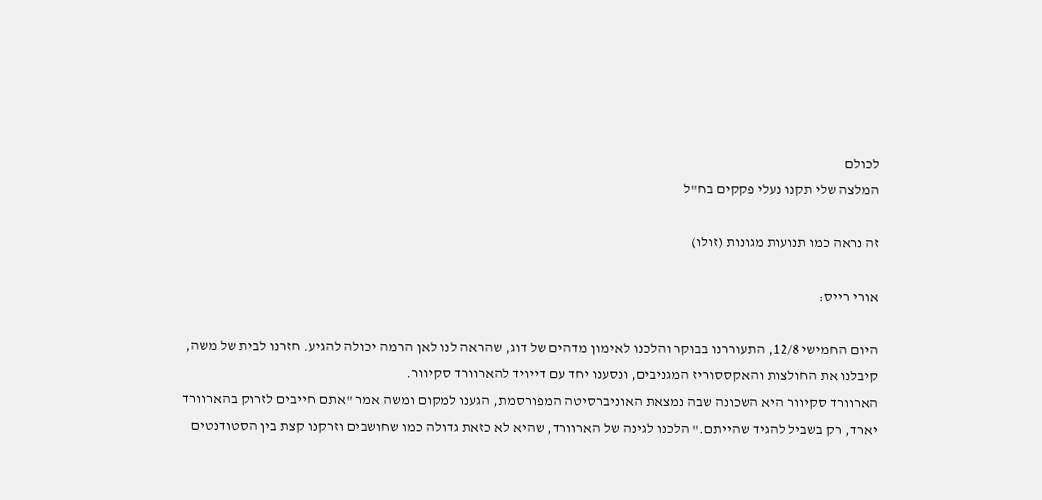לכולם
המלצה שלי תקנו נעלי פקקים בח"ל

זה נראה כמו תנועות מגונות (זולו)

אורי רייס:

היום החמישי 12/8, התעוררנו בבוקר והלכנו לאימון מדהים של דוג, שהראה לנו לאן הרמה יכולה להגיע. חזרנו לבית של משה, קיבלנו את החולצות והאקססוריז המגניבים, ונסענו יחד עם דייויד להארוורד סקיוור.
הארוורד סקיוור היא השכונה שבה נמצאת האוניברסיטה המפורסמת, הגענו למקום ומשה אמר "אתם חייבים לזרוק בהארוורד יארד, רק בשביל להגיד שהייתם." הלכנו לגינה של הארוורד, שהיא לא כזאת גדולה כמו שחושבים וזרקנו קצת בין הסטודנטים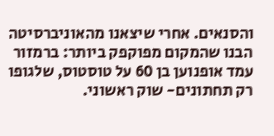והסנאים. אחרי שיצאנו מהאוניברסיטה הבנו שהמקום מפוקפק ביותר: ברמזור עמד אופנוען בן 60 על טוסטוס, שלגופו רק תחתונים- שוק ראשוני.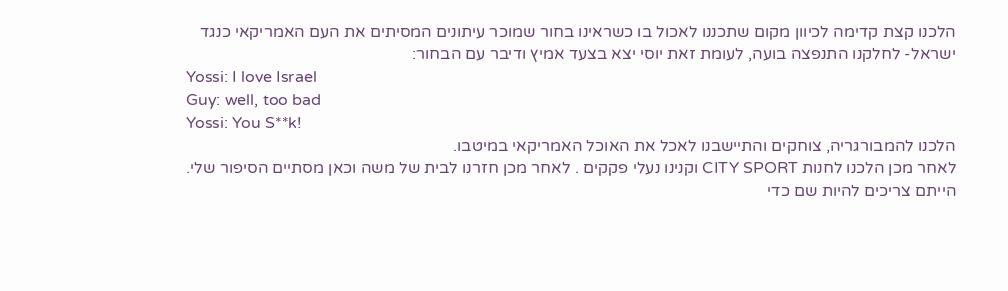הלכנו קצת קדימה לכיוון מקום שתכננו לאכול בו כשראינו בחור שמוכר עיתונים המסיתים את העם האמריקאי כנגד ישראל- לחלקנו התנפצה בועה, לעומת זאת יוסי יצא בצעד אמיץ ודיבר עם הבחור:
Yossi: I love Israel
Guy: well, too bad
Yossi: You S**k!
הלכנו להמבורגריה, צוחקים והתיישבנו לאכל את האוכל האמריקאי במיטבו.
לאחר מכן הלכנו לחנות CITY SPORT וקנינו נעלי פקקים . לאחר מכן חזרנו לבית של משה וכאן מסתיים הסיפור שלי. הייתם צריכים להיות שם כדי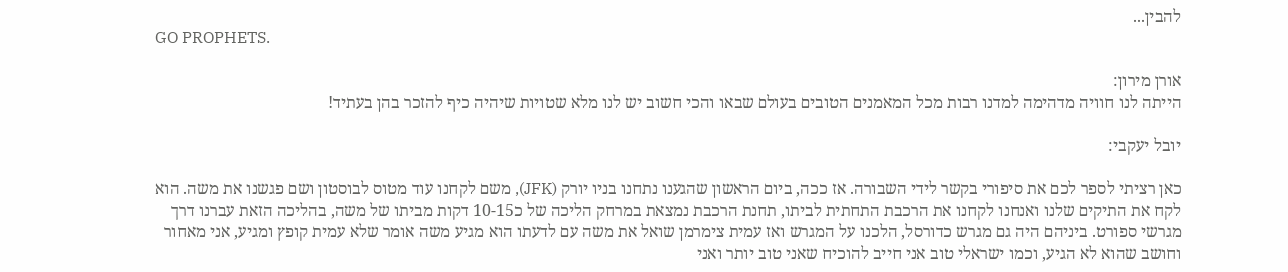להבין...
GO PROPHETS.

אורן מירון:
הייתה לנו חוויה מדהימה למדנו רבות מכל המאמנים הטובים בעולם שבאו והכי חשוב יש לנו מלא שטויות שיהיה כיף להזכר בהן בעתיד!

יובל יעקבי:

כאן רציתי לספר לכם את סיפורי בקשר לידי השבורה. אז ככה, ביום הראשון שהגענו נתחנו בניו יורק (JFK), משם לקחנו עוד מטוס לבוסטון ושם פגשנו את משה. הוא לקח את התיקים שלנו ואנחנו לקחנו את הרכבת התחתית לביתו, תחנת הרכבת נמצאת במרחק הליכה של כ10-15 דקות מביתו של משה, בהליכה הזאת עברנו דרך מגרשי ספורט. ביניהם היה גם מגרש כדורסל, הלכנו על המגרש ואז עמית צימרמן שואל את משה עם לדעתו הוא מגיע משה אומר שלא עמית קופץ ומגיע, אני מאחור וחושב שהוא לא הגיע, וכמו ישראלי טוב אני חייב להוכיח שאני טוב יותר ואני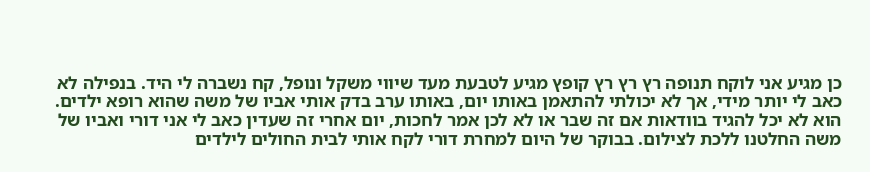כן מגיע אני לוקח תנופה רץ רץ רץ קופץ מגיע לטבעת מעד שיווי משקל ונופל, קח נשברה לי היד. בנפילה לא כאב לי יותר מידי, אך לא יכולתי להתאמן באותו יום, באותו ערב בדק אותי אביו של משה שהוא רופא ילדים. הוא לא יכל להגיד בוודאות אם זה שבר או לא לכן אמר לחכות, יום אחרי זה שעדין כאב לי אני דורי ואביו של משה החלטנו ללכת לצילום. בבוקר של היום למחרת דורי לקח אותי לבית החולים לילדים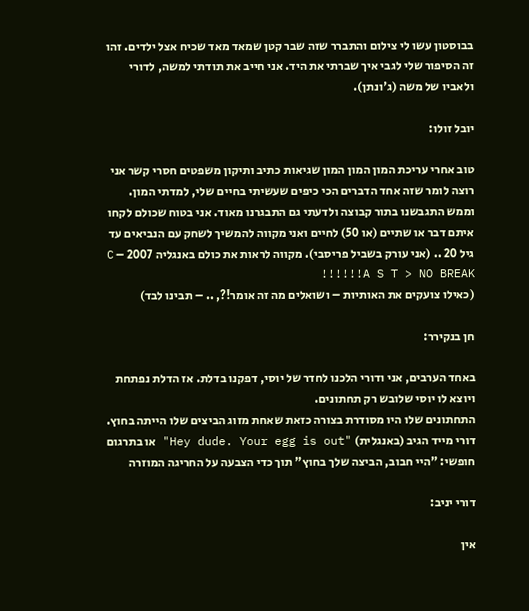בבוסטון עשו לי צילום והתברר שזה שבר קטן שמאד מאד שכיח אצל ילדים. זהו זה הסיפור שלי לגבי איך שברתי את היד. אני חייב את תודתי למשה, לדורי ולאביו של משה (ג'ונתן).

יובל זולו:

טוב אחרי עריכת המון המון המון שגיאות כתיב ותיקון משפטים חסרי קשר אני רוצה לומר שזה אחד הדברים הכי כיפים שעשיתי בחיים שלי, למדתי המון. וממש התגבשנו בתור קבוצה ולדעתי גם התבגרנו מאוד. אני בטוח שכולם לקחו איתם דבר או שתיים (או 50) לחיים ואני מקווה להמשיך לשחק עם הנביאים עד גיל 20 .. (אני עורק בשביל פריסבי). מקווה לראות את כולם באנגליה 2007 – C A S T > NO BREAK!!!!!!
(כאילו צועקים את האותיות – ושואלים מה זה אומר!?, .. – תבינו לבד)

חן בנקירר:

באחד הערבים, אני ודורי הלכנו לחדר של יוסי, דפקנו בדלת. אז הדלת נפתחת ויוצא לו יוסי שלובש רק תחתונים.
התחתונים שלו היו מסודרת בצורה כזאת שאחת מזוג הביצים שלו הייתה בחוץ.
דורי מייד הגיב (באנגלית) "Hey dude. Your egg is out" או בתרגום חופשי: "היי חבוב, הביצה שלך בחוץ" תוך כדי הצבעה על החריגה המוזרה

דורי יניב:

אין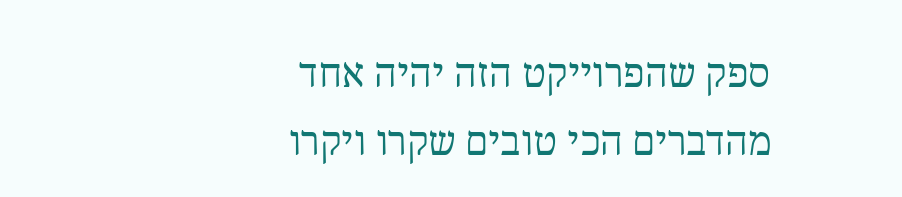ספק שהפרוייקט הזה יהיה אחד מהדברים הכי טובים שקרו ויקרו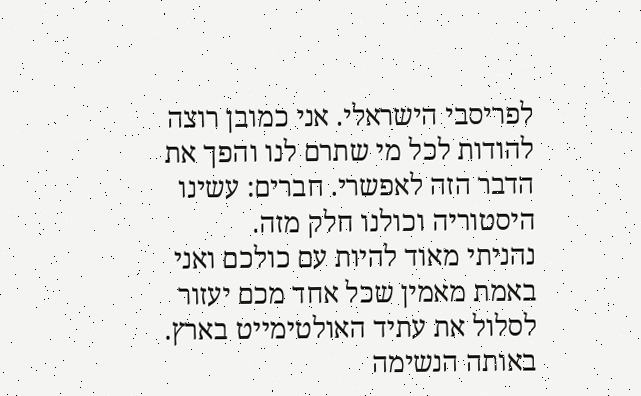לפריסבי הישראלי. אני כמובן רוצה להודות לכל מי שתרם לנו והפך את הדבר הזה לאפשרי. חברים: עשינו היסטוריה וכולנו חלק מזה.
נהניתי מאוד להיות עם כולכם ואני באמת מאמין שכל אחד מכם יעזור לסלול את עתיד האולטימייט בארץ. באותה הנשימה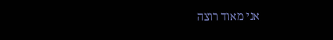אני מאוד רוצה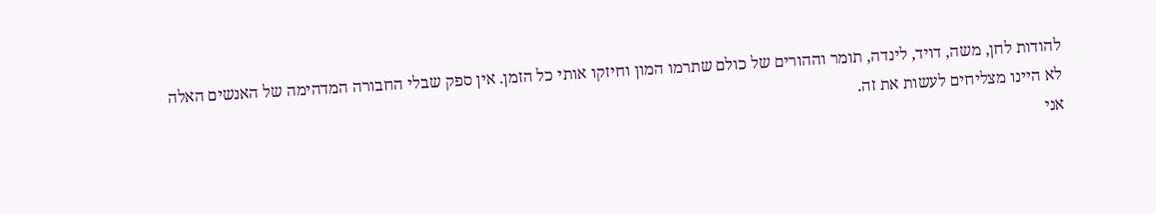להודות לחן, משה, דויד, לינדה, תומר וההורים של כולם שתרמו המון וחיזקו אותי כל הזמן. אין ספק שבלי החבורה המדהימה של האנשים האלה לא היינו מצליחים לעשות את זה.
אני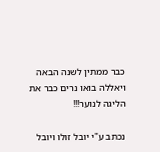כבר ממתין לשנה הבאה ויאללה בואו נרים כבר את הליגה לנוער!!!

נכתב ע"י יובל זולו ויובל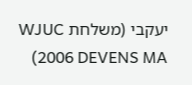יעקבי (משלחת WJUC 2006 DEVENS MA)